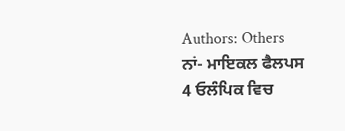Authors: Others
ਨਾਂ- ਮਾਇਕਲ ਫੈਲਪਸ
4 ਓਲੰਪਿਕ ਵਿਚ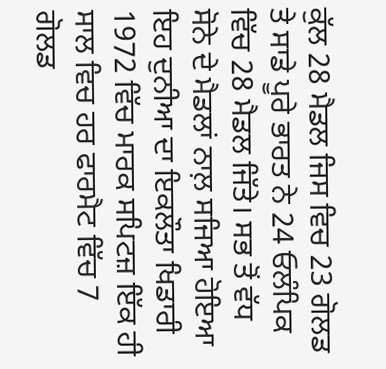ਕੁੱਲ 28 ਮੈਡਲ ਜਿਸ ਵਿਚ 23 ਗੋਲਡ ਤੇ ਸਾਡੇ ਪੂਰੇ ਭਾਰਤ ਨੇ 24 ਓਲੰਪਿਕ ਵਿੱਚ 28 ਮੈਡਲ ਜਿੱਤੇ। ਸਭ ਤੋਂ ਵੱਧ ਸੋਨੇ ਦੇ ਮੈਡਲਾਂ ਨਾਲ਼ ਸਜਿਆ ਹੋਇਆ ਇਹ ਦੁਨੀਆ ਦਾ ਇਕਲੌਤਾ ਖਿਡਾਰੀ 1972 ਵਿੱਚ ਮਾਰਕ ਸਪਿਟਜ਼ ਇੱਕ ਹੀ ਸਾਲ ਵਿਚ ਹਰ ਫਾਰਮੈਟ ਵਿੱਚ 7 ਗੋਲਡ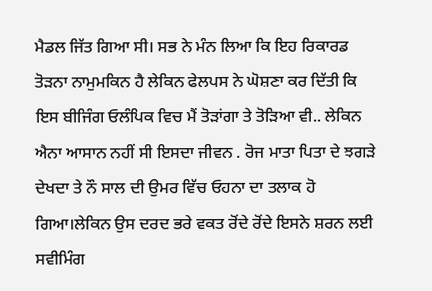ਮੈਡਲ ਜਿੱਤ ਗਿਆ ਸੀ। ਸਭ ਨੇ ਮੰਨ ਲਿਆ ਕਿ ਇਹ ਰਿਕਾਰਡ ਤੋੜਨਾ ਨਾਮੁਮਕਿਨ ਹੈ ਲੇਕਿਨ ਫੇਲਪਸ ਨੇ ਘੋਸ਼ਣਾ ਕਰ ਦਿੱਤੀ ਕਿ ਇਸ ਬੀਜਿੰਗ ਓਲੰਪਿਕ ਵਿਚ ਮੈਂ ਤੋੜਾਂਗਾ ਤੇ ਤੋੜਿਆ ਵੀ.. ਲੇਕਿਨ ਐਨਾ ਆਸਾਨ ਨਹੀਂ ਸੀ ਇਸਦਾ ਜੀਵਨ . ਰੋਜ ਮਾਤਾ ਪਿਤਾ ਦੇ ਝਗੜੇ ਦੇਖਦਾ ਤੇ ਨੌ ਸਾਲ ਦੀ ਉਮਰ ਵਿੱਚ ਓਹਨਾ ਦਾ ਤਲਾਕ ਹੋ ਗਿਆ।ਲੇਕਿਨ ਉਸ ਦਰਦ ਭਰੇ ਵਕਤ ਰੋਂਦੇ ਰੋਂਦੇ ਇਸਨੇ ਸ਼ਰਨ ਲਈ ਸਵੀਮਿੰਗ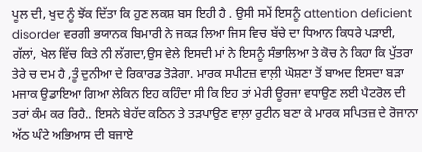ਪੂਲ ਦੀ, ਖੁਦ ਨੂੰ ਝੋਂਕ ਦਿੱਤਾ ਕਿ ਹੁਣ ਲਕਸ਼ ਬਸ ਇਹੀ ਹੈ . ਉਸੀ ਸਮੇਂ ਇਸਨੂੰ attention deficient disorder ਵਰਗੀ ਭਯਾਨਕ ਬਿਮਾਰੀ ਨੇ ਜਕੜ ਲਿਆ ਜਿਸ ਵਿਚ ਬੱਚੇ ਦਾ ਧਿਆਨ ਕਿਧਰੇ ਪੜਾਈ, ਗੱਲਾਂ, ਖੇਲ ਵਿੱਚ ਕਿਤੇ ਨੀ ਲੱਗਦਾ,ਉਸ ਵੇਲੇ ਇਸਦੀ ਮਾਂ ਨੇ ਇਸਨੂੰ ਸੰਭਾਲਿਆ ਤੇ ਕੋਚ ਨੇ ਕਿਹਾ ਕਿ ਪੁੱਤਰਾ ਤੇਰੇ ਚ ਦਮ ਹੈ ,ਤੂੰ ਦੁਨੀਆ ਦੇ ਰਿਕਾਰਡ ਤੋੜੇਗਾ. ਮਾਰਕ ਸਪੀਟਜ਼ ਵਾਲ਼ੀ ਘੋਸ਼ਣਾ ਤੋਂ ਬਾਅਦ ਇਸਦਾ ਬੜਾ ਮਜਾਕ ਉਡਾਇਆ ਗਿਆ ਲੇਕਿਨ ਇਹ ਕਹਿੰਦਾ ਸੀ ਕਿ ਇਹ ਤਾਂ ਮੇਰੀ ਊਰਜਾ ਵਧਾਉਣ ਲਈ ਪੈਟਰੋਲ ਦੀ ਤਰਾਂ ਕੰਮ ਕਰ ਰਿਹੈ.. ਇਸਨੇ ਬੇਹੱਦ ਕਠਿਨ ਤੇ ਤੜਪਾਉਣ ਵਾਲ਼ਾ ਰੁਟੀਨ ਬਣਾ ਕੇ ਮਾਰਕ ਸਪਿਤਜ਼ ਦੇ ਰੋਜਾਨਾ ਅੱਠ ਘੰਟੇ ਅਭਿਆਸ ਦੀ ਬਜਾਏ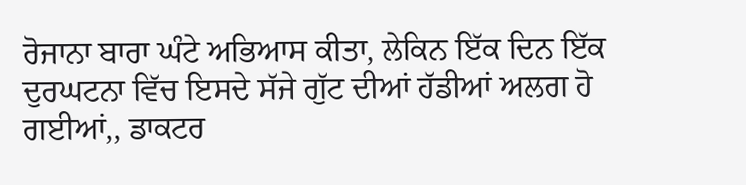ਰੋਜਾਨਾ ਬਾਰਾ ਘੰਟੇ ਅਭਿਆਸ ਕੀਤਾ, ਲੇਕਿਨ ਇੱਕ ਦਿਨ ਇੱਕ ਦੁਰਘਟਨਾ ਵਿੱਚ ਇਸਦੇ ਸੱਜੇ ਗੁੱਟ ਦੀਆਂ ਹੱਡੀਆਂ ਅਲਗ ਹੋ ਗਈਆਂ,, ਡਾਕਟਰ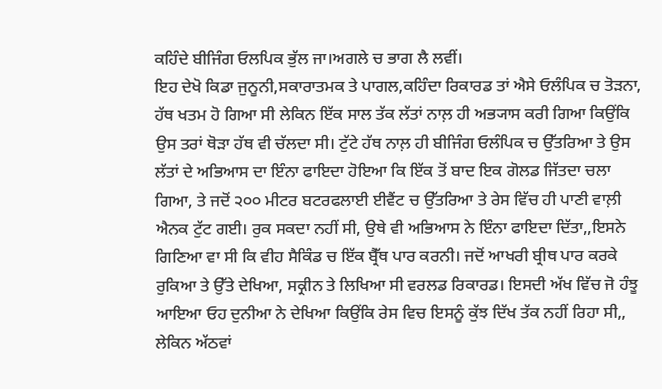ਕਹਿੰਦੇ ਬੀਜਿੰਗ ਓਲਪਿਕ ਭੁੱਲ ਜਾ।ਅਗਲੇ ਚ ਭਾਗ ਲੈ ਲਵੀਂ।
ਇਹ ਦੇਖੋ ਕਿਡਾ ਜੁਨੂਨੀ,ਸਕਾਰਾਤਮਕ ਤੇ ਪਾਗਲ,ਕਹਿੰਦਾ ਰਿਕਾਰਡ ਤਾਂ ਐਸੇ ਓਲੰਪਿਕ ਚ ਤੋੜਨਾ, ਹੱਥ ਖਤਮ ਹੋ ਗਿਆ ਸੀ ਲੇਕਿਨ ਇੱਕ ਸਾਲ ਤੱਕ ਲੱਤਾਂ ਨਾਲ਼ ਹੀ ਅਭ੍ਯਾਸ ਕਰੀ ਗਿਆ ਕਿਉਂਕਿ ਉਸ ਤਰਾਂ ਥੋੜਾ ਹੱਥ ਵੀ ਚੱਲਦਾ ਸੀ। ਟੁੱਟੇ ਹੱਥ ਨਾਲ਼ ਹੀ ਬੀਜਿੰਗ ਓਲੰਪਿਕ ਚ ਉੱਤਰਿਆ ਤੇ ਉਸ ਲੱਤਾਂ ਦੇ ਅਭਿਆਸ ਦਾ ਇੰਨਾ ਫਾਇਦਾ ਹੋਇਆ ਕਿ ਇੱਕ ਤੋਂ ਬਾਦ ਇਕ ਗੋਲਡ ਜਿੱਤਦਾ ਚਲਾ ਗਿਆ, ਤੇ ਜਦੋਂ ੨੦੦ ਮੀਟਰ ਬਟਰਫਲਾਈ ਈਵੈਂਟ ਚ ਉੱਤਰਿਆ ਤੇ ਰੇਸ ਵਿੱਚ ਹੀ ਪਾਣੀ ਵਾਲ਼ੀ ਐਨਕ ਟੁੱਟ ਗਈ। ਰੁਕ ਸਕਦਾ ਨਹੀਂ ਸੀ, ਉਥੇ ਵੀ ਅਭਿਆਸ ਨੇ ਇੰਨਾ ਫਾਇਦਾ ਦਿੱਤਾ,,ਇਸਨੇ ਗਿਣਿਆ ਵਾ ਸੀ ਕਿ ਵੀਹ ਸੈਕਿੰਡ ਚ ਇੱਕ ਬ੍ਰੈੱਥ ਪਾਰ ਕਰਨੀ। ਜਦੋਂ ਆਖਰੀ ਬ੍ਰੀਥ ਪਾਰ ਕਰਕੇ ਰੁਕਿਆ ਤੇ ਉੱਤੇ ਦੇਖਿਆ, ਸਕ੍ਰੀਨ ਤੇ ਲਿਖਿਆ ਸੀ ਵਰਲਡ ਰਿਕਾਰਡ। ਇਸਦੀ ਅੱਖ ਵਿੱਚ ਜੋ ਹੰਝੂ ਆਇਆ ਓਹ ਦੁਨੀਆ ਨੇ ਦੇਖਿਆ ਕਿਉਂਕਿ ਰੇਸ ਵਿਚ ਇਸਨੂੰ ਕੁੱਝ ਦਿੱਖ ਤੱਕ ਨਹੀਂ ਰਿਹਾ ਸੀ,, ਲੇਕਿਨ ਅੱਠਵਾਂ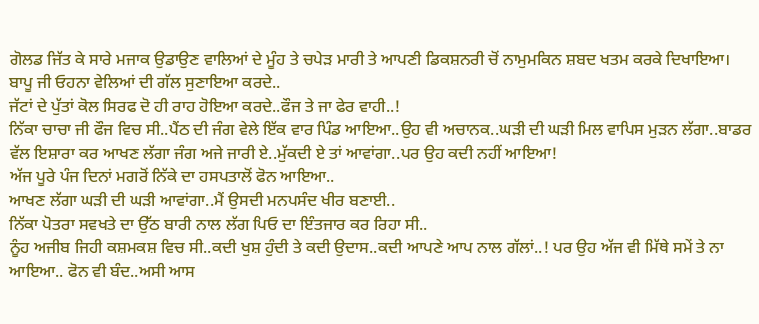ਗੋਲਡ ਜਿੱਤ ਕੇ ਸਾਰੇ ਮਜਾਕ ਉਡਾਉਣ ਵਾਲਿਆਂ ਦੇ ਮੂੰਹ ਤੇ ਚਪੇੜ ਮਾਰੀ ਤੇ ਆਪਣੀ ਡਿਕਸ਼ਨਰੀ ਚੋਂ ਨਾਮੁਮਕਿਨ ਸ਼ਬਦ ਖਤਮ ਕਰਕੇ ਦਿਖਾਇਆ।
ਬਾਪੂ ਜੀ ਓਹਨਾ ਵੇਲਿਆਂ ਦੀ ਗੱਲ ਸੁਣਾਇਆ ਕਰਦੇ..
ਜੱਟਾਂ ਦੇ ਪੁੱਤਾਂ ਕੋਲ ਸਿਰਫ ਦੋ ਹੀ ਰਾਹ ਹੋਇਆ ਕਰਦੇ..ਫੌਜ ਤੇ ਜਾ ਫੇਰ ਵਾਹੀ..!
ਨਿੱਕਾ ਚਾਚਾ ਜੀ ਫੌਜ ਵਿਚ ਸੀ..ਪੈਂਠ ਦੀ ਜੰਗ ਵੇਲੇ ਇੱਕ ਵਾਰ ਪਿੰਡ ਆਇਆ..ਉਹ ਵੀ ਅਚਾਨਕ..ਘੜੀ ਦੀ ਘੜੀ ਮਿਲ ਵਾਪਿਸ ਮੁੜਨ ਲੱਗਾ..ਬਾਡਰ ਵੱਲ ਇਸ਼ਾਰਾ ਕਰ ਆਖਣ ਲੱਗਾ ਜੰਗ ਅਜੇ ਜਾਰੀ ਏ..ਮੁੱਕਦੀ ਏ ਤਾਂ ਆਵਾਂਗਾ..ਪਰ ਉਹ ਕਦੀ ਨਹੀਂ ਆਇਆ!
ਅੱਜ ਪੂਰੇ ਪੰਜ ਦਿਨਾਂ ਮਗਰੋਂ ਨਿੱਕੇ ਦਾ ਹਸਪਤਾਲੋਂ ਫੋਨ ਆਇਆ..
ਆਖਣ ਲੱਗਾ ਘੜੀ ਦੀ ਘੜੀ ਆਵਾਂਗਾ..ਮੈਂ ਉਸਦੀ ਮਨਪਸੰਦ ਖੀਰ ਬਣਾਈ..
ਨਿੱਕਾ ਪੋਤਰਾ ਸਵਖਤੇ ਦਾ ਉੱਠ ਬਾਰੀ ਨਾਲ ਲੱਗ ਪਿਓ ਦਾ ਇੰਤਜਾਰ ਕਰ ਰਿਹਾ ਸੀ..
ਨੂੰਹ ਅਜੀਬ ਜਿਹੀ ਕਸ਼ਮਕਸ਼ ਵਿਚ ਸੀ..ਕਦੀ ਖੁਸ਼ ਹੁੰਦੀ ਤੇ ਕਦੀ ਉਦਾਸ..ਕਦੀ ਆਪਣੇ ਆਪ ਨਾਲ ਗੱਲਾਂ..! ਪਰ ਉਹ ਅੱਜ ਵੀ ਮਿੱਥੇ ਸਮੇਂ ਤੇ ਨਾ ਆਇਆ.. ਫੋਨ ਵੀ ਬੰਦ..ਅਸੀ ਆਸ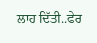ਲਾਹ ਦਿੱਤੀ..ਫੇਰ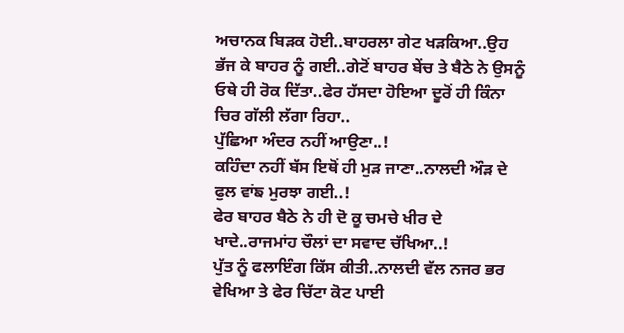ਅਚਾਨਕ ਬਿੜਕ ਹੋਈ..ਬਾਹਰਲਾ ਗੇਟ ਖੜਕਿਆ..ਉਹ ਭੱਜ ਕੇ ਬਾਹਰ ਨੂੰ ਗਈ..ਗੇਟੋਂ ਬਾਹਰ ਬੇਂਚ ਤੇ ਬੈਠੇ ਨੇ ਉਸਨੂੰ ਓਥੇ ਹੀ ਰੋਕ ਦਿੱਤਾ..ਫੇਰ ਹੱਸਦਾ ਹੋਇਆ ਦੂਰੋਂ ਹੀ ਕਿੰਨਾ ਚਿਰ ਗੱਲੀ ਲੱਗਾ ਰਿਹਾ..
ਪੁੱਛਿਆ ਅੰਦਰ ਨਹੀਂ ਆਉਣਾ..!
ਕਹਿੰਦਾ ਨਹੀਂ ਬੱਸ ਇਥੋਂ ਹੀ ਮੁੜ ਜਾਣਾ..ਨਾਲਦੀ ਔੜ ਦੇ ਫੁਲ ਵਾਂਙ ਮੁਰਝਾ ਗਈ..!
ਫੇਰ ਬਾਹਰ ਬੈਠੇ ਨੇ ਹੀ ਦੋ ਕੂ ਚਮਚੇ ਖੀਰ ਦੇ ਖਾਦੇ..ਰਾਜਮਾਂਹ ਚੌਲਾਂ ਦਾ ਸਵਾਦ ਚੱਖਿਆ..!
ਪੁੱਤ ਨੂੰ ਫਲਾਇੰਗ ਕਿੱਸ ਕੀਤੀ..ਨਾਲਦੀ ਵੱਲ ਨਜਰ ਭਰ ਵੇਖਿਆ ਤੇ ਫੇਰ ਚਿੱਟਾ ਕੋਟ ਪਾਈ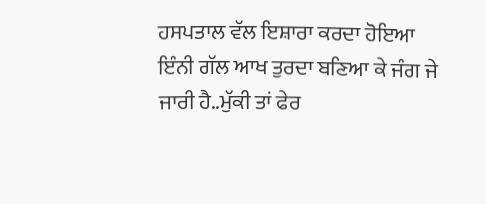ਹਸਪਤਾਲ ਵੱਲ ਇਸ਼ਾਰਾ ਕਰਦਾ ਹੋਇਆ ਇੰਨੀ ਗੱਲ ਆਖ ਤੁਰਦਾ ਬਣਿਆ ਕੇ ਜੰਗ ਜੇ ਜਾਰੀ ਹੈ..ਮੁੱਕੀ ਤਾਂ ਫੇਰ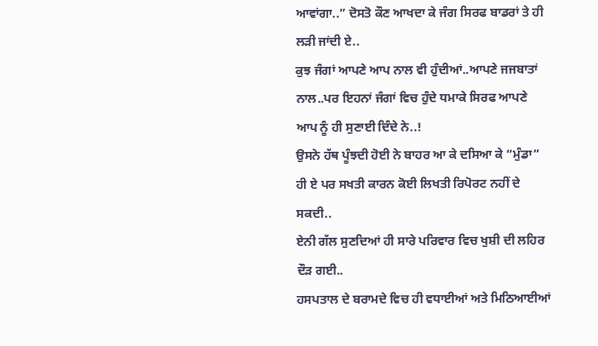ਆਵਾਂਗਾ..” ਦੋਸਤੋ ਕੌਣ ਆਖਦਾ ਕੇ ਜੰਗ ਸਿਰਫ ਬਾਡਰਾਂ ਤੇ ਹੀ ਲੜੀ ਜਾਂਦੀ ਏ..
ਕੁਝ ਜੰਗਾਂ ਆਪਣੇ ਆਪ ਨਾਲ ਵੀ ਹੁੰਦੀਆਂ..ਆਪਣੇ ਜਜਬਾਤਾਂ ਨਾਲ..ਪਰ ਇਹਨਾਂ ਜੰਗਾਂ ਵਿਚ ਹੁੰਦੇ ਧਮਾਕੇ ਸਿਰਫ ਆਪਣੇ ਆਪ ਨੂੰ ਹੀ ਸੁਣਾਈ ਦਿੰਦੇ ਨੇ..!
ਉਸਨੇ ਹੱਥ ਪੂੰਝਦੀ ਹੋਈ ਨੇ ਬਾਹਰ ਆ ਕੇ ਦਸਿਆ ਕੇ “ਮੁੰਡਾ” ਹੀ ਏ ਪਰ ਸਖਤੀ ਕਾਰਨ ਕੋਈ ਲਿਖਤੀ ਰਿਪੋਰਟ ਨਹੀਂ ਦੇ ਸਕਦੀ..
ਏਨੀ ਗੱਲ ਸੁਣਦਿਆਂ ਹੀ ਸਾਰੇ ਪਰਿਵਾਰ ਵਿਚ ਖੁਸ਼ੀ ਦੀ ਲਹਿਰ ਦੌੜ ਗਈ..
ਹਸਪਤਾਲ ਦੇ ਬਰਾਮਦੇ ਵਿਚ ਹੀ ਵਧਾਈਆਂ ਅਤੇ ਮਿਠਿਆਈਆਂ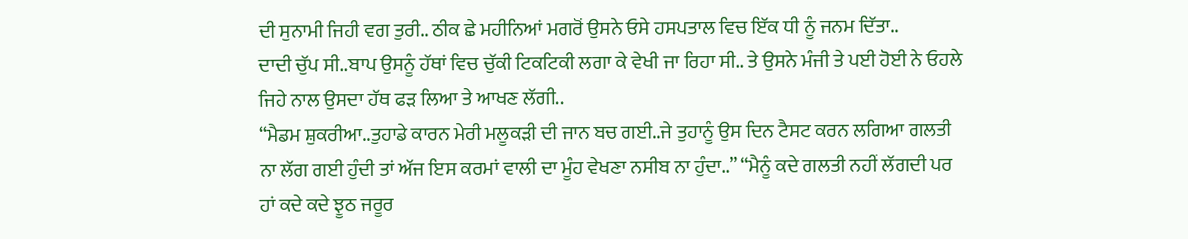ਦੀ ਸੁਨਾਮੀ ਜਿਹੀ ਵਗ ਤੁਰੀ.. ਠੀਕ ਛੇ ਮਹੀਨਿਆਂ ਮਗਰੋਂ ਉਸਨੇ ਓਸੇ ਹਸਪਤਾਲ ਵਿਚ ਇੱਕ ਧੀ ਨੂੰ ਜਨਮ ਦਿੱਤਾ..
ਦਾਦੀ ਚੁੱਪ ਸੀ..ਬਾਪ ਉਸਨੂੰ ਹੱਥਾਂ ਵਿਚ ਚੁੱਕੀ ਟਿਕਟਿਕੀ ਲਗਾ ਕੇ ਵੇਖੀ ਜਾ ਰਿਹਾ ਸੀ.. ਤੇ ਉਸਨੇ ਮੰਜੀ ਤੇ ਪਈ ਹੋਈ ਨੇ ਓਹਲੇ ਜਿਹੇ ਨਾਲ ਉਸਦਾ ਹੱਥ ਫੜ ਲਿਆ ਤੇ ਆਖਣ ਲੱਗੀ..
“ਮੈਡਮ ਸ਼ੁਕਰੀਆ..ਤੁਹਾਡੇ ਕਾਰਨ ਮੇਰੀ ਮਲੂਕੜੀ ਦੀ ਜਾਨ ਬਚ ਗਈ..ਜੇ ਤੁਹਾਨੂੰ ਉਸ ਦਿਨ ਟੈਸਟ ਕਰਨ ਲਗਿਆ ਗਲਤੀ ਨਾ ਲੱਗ ਗਈ ਹੁੰਦੀ ਤਾਂ ਅੱਜ ਇਸ ਕਰਮਾਂ ਵਾਲੀ ਦਾ ਮੂੰਹ ਵੇਖਣਾ ਨਸੀਬ ਨਾ ਹੁੰਦਾ..” “ਮੈਨੂੰ ਕਦੇ ਗਲਤੀ ਨਹੀਂ ਲੱਗਦੀ ਪਰ ਹਾਂ ਕਦੇ ਕਦੇ ਝੂਠ ਜਰੂਰ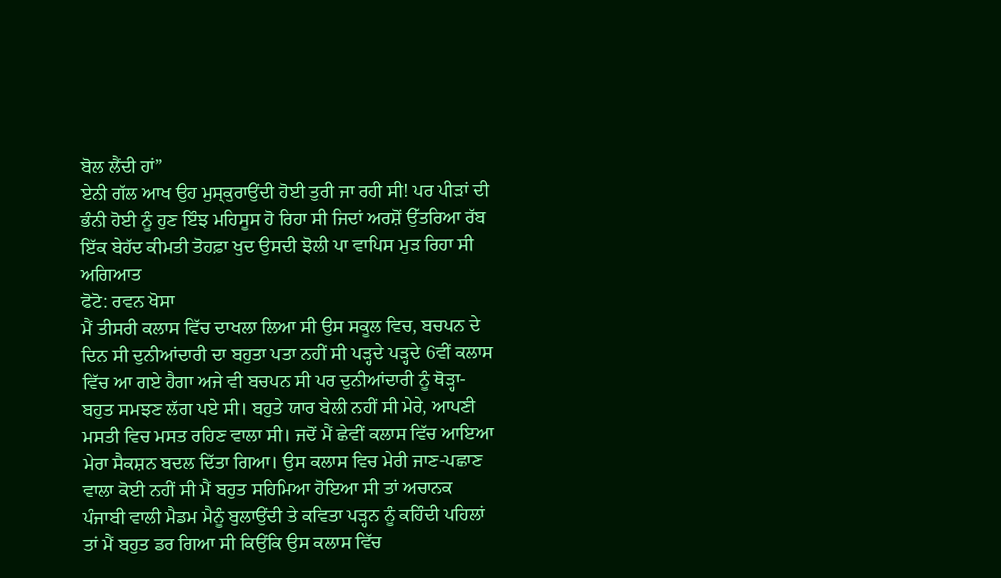ਬੋਲ ਲੈਂਦੀ ਹਾਂ”
ਏਨੀ ਗੱਲ ਆਖ ਉਹ ਮੁਸ੍ਕੁਰਾਉਂਦੀ ਹੋਈ ਤੁਰੀ ਜਾ ਰਹੀ ਸੀ! ਪਰ ਪੀੜਾਂ ਦੀ ਭੰਨੀ ਹੋਈ ਨੂੰ ਹੁਣ ਇੰਝ ਮਹਿਸੂਸ ਹੋ ਰਿਹਾ ਸੀ ਜਿਦਾਂ ਅਰਸ਼ੋਂ ਉੱਤਰਿਆ ਰੱਬ ਇੱਕ ਬੇਹੱਦ ਕੀਮਤੀ ਤੋਹਫ਼ਾ ਖੁਦ ਉਸਦੀ ਝੋਲੀ ਪਾ ਵਾਪਿਸ ਮੁੜ ਰਿਹਾ ਸੀ
ਅਗਿਆਤ
ਫੋਟੋ: ਰਵਨ ਖੋਸਾ
ਮੈਂ ਤੀਸਰੀ ਕਲਾਸ ਵਿੱਚ ਦਾਖਲਾ ਲਿਆ ਸੀ ਉਸ ਸਕੂਲ ਵਿਚ, ਬਚਪਨ ਦੇ ਦਿਨ ਸੀ ਦੁਨੀਆਂਦਾਰੀ ਦਾ ਬਹੁਤਾ ਪਤਾ ਨਹੀਂ ਸੀ ਪੜ੍ਹਦੇ ਪੜ੍ਹਦੇ 6ਵੀਂ ਕਲਾਸ ਵਿੱਚ ਆ ਗਏ ਹੈਗਾ ਅਜੇ ਵੀ ਬਚਪਨ ਸੀ ਪਰ ਦੁਨੀਆਂਦਾਰੀ ਨੂੰ ਥੋੜ੍ਹਾ-ਬਹੁਤ ਸਮਝਣ ਲੱਗ ਪਏ ਸੀ। ਬਹੁਤੇ ਯਾਰ ਬੇਲੀ ਨਹੀਂ ਸੀ ਮੇਰੇ, ਆਪਣੀ ਮਸਤੀ ਵਿਚ ਮਸਤ ਰਹਿਣ ਵਾਲਾ ਸੀ। ਜਦੋਂ ਮੈਂ ਛੇਵੀਂ ਕਲਾਸ ਵਿੱਚ ਆਇਆ ਮੇਰਾ ਸੈਕਸ਼ਨ ਬਦਲ ਦਿੱਤਾ ਗਿਆ। ਉਸ ਕਲਾਸ ਵਿਚ ਮੇਰੀ ਜਾਣ-ਪਛਾਣ ਵਾਲਾ ਕੋਈ ਨਹੀਂ ਸੀ ਮੈਂ ਬਹੁਤ ਸਹਿਮਿਆ ਹੋਇਆ ਸੀ ਤਾਂ ਅਚਾਨਕ ਪੰਜਾਬੀ ਵਾਲੀ ਮੈਡਮ ਮੈਨੂੰ ਬੁਲਾਉਂਦੀ ਤੇ ਕਵਿਤਾ ਪੜ੍ਹਨ ਨੂੰ ਕਹਿੰਦੀ ਪਹਿਲਾਂ ਤਾਂ ਮੈਂ ਬਹੁਤ ਡਰ ਗਿਆ ਸੀ ਕਿਉਂਕਿ ਉਸ ਕਲਾਸ ਵਿੱਚ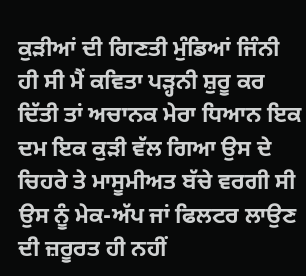ਕੁੜੀਆਂ ਦੀ ਗਿਣਤੀ ਮੁੰਡਿਆਂ ਜਿੰਨੀ ਹੀ ਸੀ ਮੈਂ ਕਵਿਤਾ ਪੜ੍ਹਨੀ ਸ਼ੁਰੂ ਕਰ ਦਿੱਤੀ ਤਾਂ ਅਚਾਨਕ ਮੇਰਾ ਧਿਆਨ ਇਕ ਦਮ ਇਕ ਕੁੜੀ ਵੱਲ ਗਿਆ ਉਸ ਦੇ ਚਿਹਰੇ ਤੇ ਮਾਸੂਮੀਅਤ ਬੱਚੇ ਵਰਗੀ ਸੀ ਉਸ ਨੂੰ ਮੇਕ-ਅੱਪ ਜਾਂ ਫਿਲਟਰ ਲਾਉਣ ਦੀ ਜ਼ਰੂਰਤ ਹੀ ਨਹੀਂ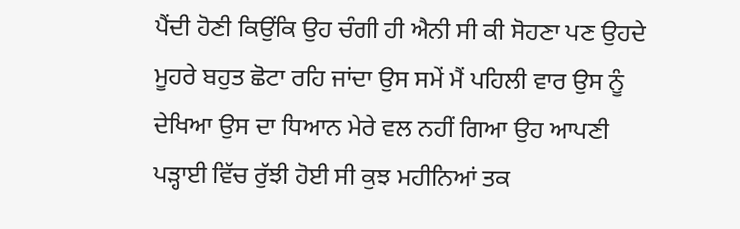ਪੈਂਦੀ ਹੋਣੀ ਕਿਉਂਕਿ ਉਹ ਚੰਗੀ ਹੀ ਐਨੀ ਸੀ ਕੀ ਸੋਹਣਾ ਪਣ ਉਹਦੇ ਮੂਹਰੇ ਬਹੁਤ ਛੋਟਾ ਰਹਿ ਜਾਂਦਾ ਉਸ ਸਮੇਂ ਮੈਂ ਪਹਿਲੀ ਵਾਰ ਉਸ ਨੂੰ ਦੇਖਿਆ ਉਸ ਦਾ ਧਿਆਨ ਮੇਰੇ ਵਲ ਨਹੀਂ ਗਿਆ ਉਹ ਆਪਣੀ ਪੜ੍ਹਾਈ ਵਿੱਚ ਰੁੱਝੀ ਹੋਈ ਸੀ ਕੁਝ ਮਹੀਨਿਆਂ ਤਕ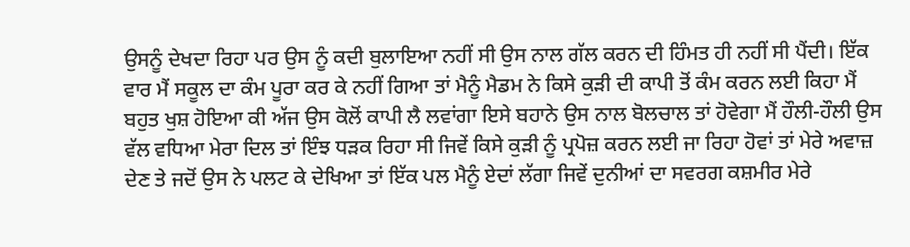ਉਸਨੂੰ ਦੇਖਦਾ ਰਿਹਾ ਪਰ ਉਸ ਨੂੰ ਕਦੀ ਬੁਲਾਇਆ ਨਹੀਂ ਸੀ ਉਸ ਨਾਲ ਗੱਲ ਕਰਨ ਦੀ ਹਿੰਮਤ ਹੀ ਨਹੀਂ ਸੀ ਪੈਂਦੀ। ਇੱਕ ਵਾਰ ਮੈਂ ਸਕੂਲ ਦਾ ਕੰਮ ਪੂਰਾ ਕਰ ਕੇ ਨਹੀਂ ਗਿਆ ਤਾਂ ਮੈਨੂੰ ਮੈਡਮ ਨੇ ਕਿਸੇ ਕੁੜੀ ਦੀ ਕਾਪੀ ਤੋਂ ਕੰਮ ਕਰਨ ਲਈ ਕਿਹਾ ਮੈਂ ਬਹੁਤ ਖੁਸ਼ ਹੋਇਆ ਕੀ ਅੱਜ ਉਸ ਕੋਲੋਂ ਕਾਪੀ ਲੈ ਲਵਾਂਗਾ ਇਸੇ ਬਹਾਨੇ ਉਸ ਨਾਲ ਬੋਲਚਾਲ ਤਾਂ ਹੋਵੇਗਾ ਮੈਂ ਹੌਲੀ-ਹੌਲੀ ਉਸ ਵੱਲ ਵਧਿਆ ਮੇਰਾ ਦਿਲ ਤਾਂ ਇੰਝ ਧੜਕ ਰਿਹਾ ਸੀ ਜਿਵੇਂ ਕਿਸੇ ਕੁੜੀ ਨੂੰ ਪ੍ਰਪੋਜ਼ ਕਰਨ ਲਈ ਜਾ ਰਿਹਾ ਹੋਵਾਂ ਤਾਂ ਮੇਰੇ ਅਵਾਜ਼ ਦੇਣ ਤੇ ਜਦੋਂ ਉਸ ਨੇ ਪਲਟ ਕੇ ਦੇਖਿਆ ਤਾਂ ਇੱਕ ਪਲ ਮੈਨੂੰ ਏਦਾਂ ਲੱਗਾ ਜਿਵੇਂ ਦੁਨੀਆਂ ਦਾ ਸਵਰਗ ਕਸ਼ਮੀਰ ਮੇਰੇ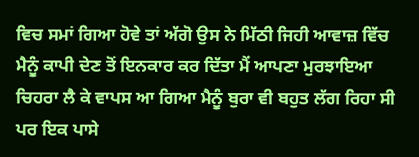ਵਿਚ ਸਮਾਂ ਗਿਆ ਹੋਵੇ ਤਾਂ ਅੱਗੋ ਉਸ ਨੇ ਮਿੱਠੀ ਜਿਹੀ ਆਵਾਜ਼ ਵਿੱਚ ਮੈਨੂੰ ਕਾਪੀ ਦੇਣ ਤੋਂ ਇਨਕਾਰ ਕਰ ਦਿੱਤਾ ਮੈਂ ਆਪਣਾ ਮੁਰਝਾਇਆ ਚਿਹਰਾ ਲੈ ਕੇ ਵਾਪਸ ਆ ਗਿਆ ਮੈਨੂੰ ਬੁਰਾ ਵੀ ਬਹੁਤ ਲੱਗ ਰਿਹਾ ਸੀ ਪਰ ਇਕ ਪਾਸੇ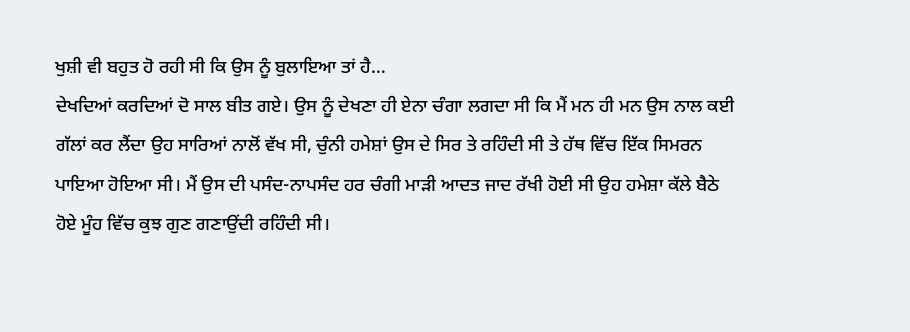ਖੁਸ਼ੀ ਵੀ ਬਹੁਤ ਹੋ ਰਹੀ ਸੀ ਕਿ ਉਸ ਨੂੰ ਬੁਲਾਇਆ ਤਾਂ ਹੈ…
ਦੇਖਦਿਆਂ ਕਰਦਿਆਂ ਦੋ ਸਾਲ ਬੀਤ ਗਏ। ਉਸ ਨੂੰ ਦੇਖਣਾ ਹੀ ਏਨਾ ਚੰਗਾ ਲਗਦਾ ਸੀ ਕਿ ਮੈਂ ਮਨ ਹੀ ਮਨ ਉਸ ਨਾਲ ਕਈ ਗੱਲਾਂ ਕਰ ਲੈਂਦਾ ਉਹ ਸਾਰਿਆਂ ਨਾਲੋਂ ਵੱਖ ਸੀ, ਚੁੰਨੀ ਹਮੇਸ਼ਾਂ ਉਸ ਦੇ ਸਿਰ ਤੇ ਰਹਿੰਦੀ ਸੀ ਤੇ ਹੱਥ ਵਿੱਚ ਇੱਕ ਸਿਮਰਨ ਪਾਇਆ ਹੋਇਆ ਸੀ। ਮੈਂ ਉਸ ਦੀ ਪਸੰਦ-ਨਾਪਸੰਦ ਹਰ ਚੰਗੀ ਮਾੜੀ ਆਦਤ ਜਾਦ ਰੱਖੀ ਹੋਈ ਸੀ ਉਹ ਹਮੇਸ਼ਾ ਕੱਲੇ ਬੈਠੇ ਹੋਏ ਮੂੰਹ ਵਿੱਚ ਕੁਝ ਗੁਣ ਗਣਾਉਂਦੀ ਰਹਿੰਦੀ ਸੀ।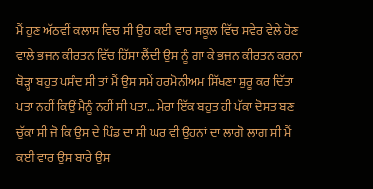ਮੈਂ ਹੁਣ ਅੱਠਵੀਂ ਕਲਾਸ ਵਿਚ ਸੀ ਉਹ ਕਈ ਵਾਰ ਸਕੂਲ ਵਿੱਚ ਸਵੇਰ ਵੇਲੇ ਹੋਣ ਵਾਲੇ ਭਜਨ ਕੀਰਤਨ ਵਿੱਚ ਹਿੱਸਾ ਲੈਂਦੀ ਉਸ ਨੂੰ ਗਾ ਕੇ ਭਜਨ ਕੀਰਤਨ ਕਰਨਾ ਥੋੜ੍ਹਾ ਬਹੁਤ ਪਸੰਦ ਸੀ ਤਾਂ ਮੈਂ ਉਸ ਸਮੇਂ ਹਰਮੋਨੀਅਮ ਸਿੱਖਣਾ ਸ਼ੁਰੂ ਕਰ ਦਿੱਤਾ ਪਤਾ ਨਹੀਂ ਕਿਉਂ ਮੈਨੂੰ ਨਹੀਂ ਸੀ ਪਤਾ… ਮੇਰਾ ਇੱਕ ਬਹੁਤ ਹੀ ਪੱਕਾ ਦੋਸਤ ਬਣ ਚੁੱਕਾ ਸੀ ਜੋ ਕਿ ਉਸ ਦੇ ਪਿੰਡ ਦਾ ਸੀ ਘਰ ਵੀ ਉਹਨਾਂ ਦਾ ਲਾਗੋ ਲਾਗ ਸੀ ਮੈਂ ਕਈ ਵਾਰ ਉਸ ਬਾਰੇ ਉਸ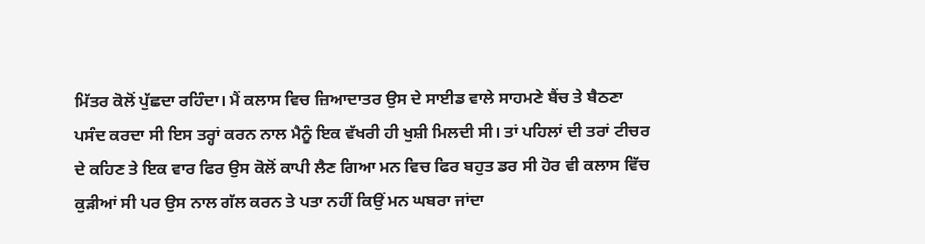ਮਿੱਤਰ ਕੋਲੋਂ ਪੁੱਛਦਾ ਰਹਿੰਦਾ। ਮੈਂ ਕਲਾਸ ਵਿਚ ਜ਼ਿਆਦਾਤਰ ਉਸ ਦੇ ਸਾਈਡ ਵਾਲੇ ਸਾਹਮਣੇ ਬੈਂਚ ਤੇ ਬੈਠਣਾ ਪਸੰਦ ਕਰਦਾ ਸੀ ਇਸ ਤਰ੍ਹਾਂ ਕਰਨ ਨਾਲ ਮੈਨੂੰ ਇਕ ਵੱਖਰੀ ਹੀ ਖੁਸ਼ੀ ਮਿਲਦੀ ਸੀ। ਤਾਂ ਪਹਿਲਾਂ ਦੀ ਤਰਾਂ ਟੀਚਰ ਦੇ ਕਹਿਣ ਤੇ ਇਕ ਵਾਰ ਫਿਰ ਉਸ ਕੋਲੋਂ ਕਾਪੀ ਲੈਣ ਗਿਆ ਮਨ ਵਿਚ ਫਿਰ ਬਹੁਤ ਡਰ ਸੀ ਹੋਰ ਵੀ ਕਲਾਸ ਵਿੱਚ ਕੁੜੀਆਂ ਸੀ ਪਰ ਉਸ ਨਾਲ ਗੱਲ ਕਰਨ ਤੇ ਪਤਾ ਨਹੀਂ ਕਿਉਂ ਮਨ ਘਬਰਾ ਜਾਂਦਾ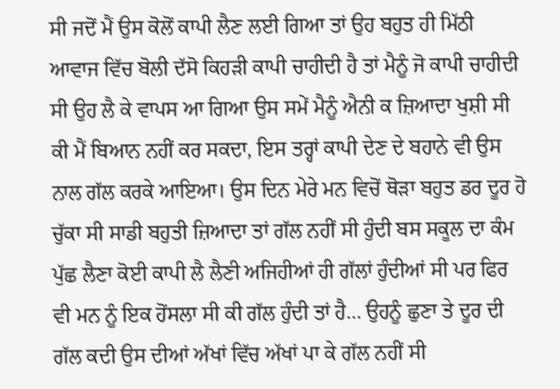ਸੀ ਜਦੋਂ ਮੈਂ ਉਸ ਕੋਲੋਂ ਕਾਪੀ ਲੈਣ ਲਈ ਗਿਆ ਤਾਂ ਉਹ ਬਹੁਤ ਹੀ ਮਿੱਠੀ ਆਵਾਜ ਵਿੱਚ ਬੋਲੀ ਦੱਸੋ ਕਿਹੜੀ ਕਾਪੀ ਚਾਹੀਦੀ ਹੈ ਤਾਂ ਮੈਨੂੰ ਜੋ ਕਾਪੀ ਚਾਹੀਦੀ ਸੀ ਉਹ ਲੈ ਕੇ ਵਾਪਸ ਆ ਗਿਆ ਉਸ ਸਮੇਂ ਮੈਨੂੰ ਐਨੀ ਕ ਜ਼ਿਆਦਾ ਖੁਸ਼ੀ ਸੀ ਕੀ ਮੈਂ ਬਿਆਨ ਨਹੀਂ ਕਰ ਸਕਦਾ, ਇਸ ਤਰ੍ਹਾਂ ਕਾਪੀ ਦੇਣ ਦੇ ਬਹਾਨੇ ਵੀ ਉਸ ਨਾਲ ਗੱਲ ਕਰਕੇ ਆਇਆ। ਉਸ ਦਿਨ ਮੇਰੇ ਮਨ ਵਿਚੋਂ ਥੋੜਾ ਬਹੁਤ ਡਰ ਦੂਰ ਹੋ ਚੁੱਕਾ ਸੀ ਸਾਡੀ ਬਹੁਤੀ ਜ਼ਿਆਦਾ ਤਾਂ ਗੱਲ ਨਹੀਂ ਸੀ ਹੁੰਦੀ ਬਸ ਸਕੂਲ ਦਾ ਕੰਮ ਪੁੱਛ ਲੈਣਾ ਕੋਈ ਕਾਪੀ ਲੈ ਲੈਣੀ ਅਜਿਹੀਆਂ ਹੀ ਗੱਲਾਂ ਹੁੰਦੀਆਂ ਸੀ ਪਰ ਫਿਰ ਵੀ ਮਨ ਨੂੰ ਇਕ ਹੋਂਸਲਾ ਸੀ ਕੀ ਗੱਲ ਹੁੰਦੀ ਤਾਂ ਹੈ… ਉਹਨੂੰ ਛੁਣਾ ਤੇ ਦੂਰ ਦੀ ਗੱਲ ਕਦੀ ਉਸ ਦੀਆਂ ਅੱਖਾਂ ਵਿੱਚ ਅੱਖਾਂ ਪਾ ਕੇ ਗੱਲ ਨਹੀਂ ਸੀ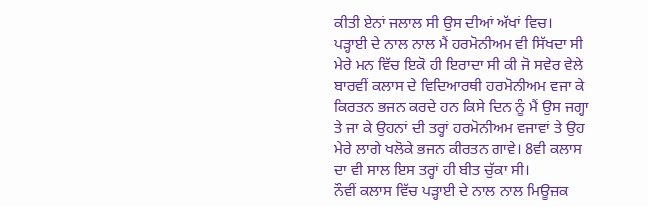ਕੀਤੀ ਏਨਾਂ ਜਲਾਲ ਸੀ ਉਸ ਦੀਆਂ ਅੱਖਾਂ ਵਿਚ।
ਪੜ੍ਹਾਈ ਦੇ ਨਾਲ ਨਾਲ ਮੈਂ ਹਰਮੋਨੀਅਮ ਵੀ ਸਿੱਖਦਾ ਸੀ ਮੇਰੇ ਮਨ ਵਿੱਚ ਇਕੋ ਹੀ ਇਰਾਦਾ ਸੀ ਕੀ ਜੋ ਸਵੇਰ ਵੇਲੇ ਬਾਰਵੀਂ ਕਲਾਸ ਦੇ ਵਿਦਿਆਰਥੀ ਹਰਮੋਨੀਅਮ ਵਜਾ ਕੇ ਕਿਰਤਨ ਭਜਨ ਕਰਦੇ ਹਨ ਕਿਸੇ ਦਿਨ ਨੂੰ ਮੈਂ ਉਸ ਜਗ੍ਹਾ ਤੇ ਜਾ ਕੇ ਉਹਨਾਂ ਦੀ ਤਰ੍ਹਾਂ ਹਰਮੋਨੀਅਮ ਵਜਾਵਾਂ ਤੇ ਉਹ ਮੇਰੇ ਲਾਗੇ ਖਲੋਕੇ ਭਜਨ ਕੀਰਤਨ ਗਾਵੇ। 8ਵੀ ਕਲਾਸ ਦਾ ਵੀ ਸਾਲ ਇਸ ਤਰ੍ਹਾਂ ਹੀ ਬੀਤ ਚੁੱਕਾ ਸੀ।
ਨੌਵੀਂ ਕਲਾਸ ਵਿੱਚ ਪੜ੍ਹਾਈ ਦੇ ਨਾਲ ਨਾਲ ਮਿਊਜ਼ਕ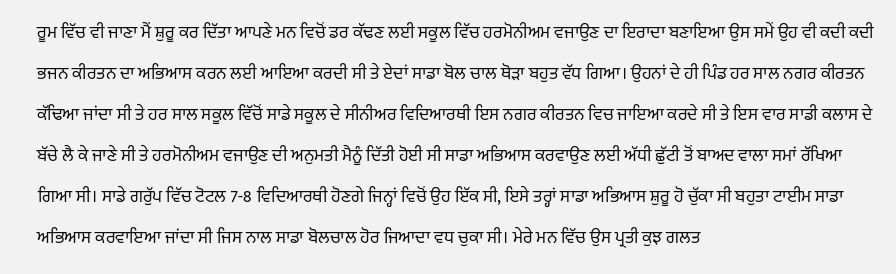ਰੂਮ ਵਿੱਚ ਵੀ ਜਾਣਾ ਮੈਂ ਸ਼ੁਰੂ ਕਰ ਦਿੱਤਾ ਆਪਣੇ ਮਨ ਵਿਚੋਂ ਡਰ ਕੱਢਣ ਲਈ ਸਕੂਲ ਵਿੱਚ ਹਰਮੋਨੀਅਮ ਵਜਾਉਣ ਦਾ ਇਰਾਦਾ ਬਣਾਇਆ ਉਸ ਸਮੇਂ ਉਹ ਵੀ ਕਦੀ ਕਦੀ ਭਜਨ ਕੀਰਤਨ ਦਾ ਅਭਿਆਸ ਕਰਨ ਲਈ ਆਇਆ ਕਰਦੀ ਸੀ ਤੇ ਏਦਾਂ ਸਾਡਾ ਬੋਲ ਚਾਲ ਥੋੜਾ ਬਹੁਤ ਵੱਧ ਗਿਆ। ਉਹਨਾਂ ਦੇ ਹੀ ਪਿੰਡ ਹਰ ਸਾਲ ਨਗਰ ਕੀਰਤਨ ਕੱਢਿਆ ਜਾਂਦਾ ਸੀ ਤੇ ਹਰ ਸਾਲ ਸਕੂਲ ਵਿੱਚੋਂ ਸਾਡੇ ਸਕੂਲ ਦੇ ਸੀਨੀਅਰ ਵਿਦਿਆਰਥੀ ਇਸ ਨਗਰ ਕੀਰਤਨ ਵਿਚ ਜਾਇਆ ਕਰਦੇ ਸੀ ਤੇ ਇਸ ਵਾਰ ਸਾਡੀ ਕਲਾਸ ਦੇ ਬੱਚੇ ਲੈ ਕੇ ਜਾਣੇ ਸੀ ਤੇ ਹਰਮੋਨੀਅਮ ਵਜਾਉਣ ਦੀ ਅਨੁਮਤੀ ਮੈਨੂੰ ਦਿੱਤੀ ਹੋਈ ਸੀ ਸਾਡਾ ਅਭਿਆਸ ਕਰਵਾਉਣ ਲਈ ਅੱਧੀ ਛੁੱਟੀ ਤੋਂ ਬਾਅਦ ਵਾਲਾ ਸਮਾਂ ਰੱਖਿਆ ਗਿਆ ਸੀ। ਸਾਡੇ ਗਰੁੱਪ ਵਿੱਚ ਟੋਟਲ 7-8 ਵਿਦਿਆਰਥੀ ਹੋਣਗੇ ਜਿਨ੍ਹਾਂ ਵਿਚੋਂ ਉਹ ਇੱਕ ਸੀ, ਇਸੇ ਤਰ੍ਹਾਂ ਸਾਡਾ ਅਭਿਆਸ ਸ਼ੁਰੂ ਹੋ ਚੁੱਕਾ ਸੀ ਬਹੁਤਾ ਟਾਈਮ ਸਾਡਾ ਅਭਿਆਸ ਕਰਵਾਇਆ ਜਾਂਦਾ ਸੀ ਜਿਸ ਨਾਲ ਸਾਡਾ ਬੋਲਚਾਲ ਹੋਰ ਜਿਆਦਾ ਵਧ ਚੁਕਾ ਸੀ। ਮੇਰੇ ਮਨ ਵਿੱਚ ਉਸ ਪ੍ਰਤੀ ਕੁਝ ਗਲਤ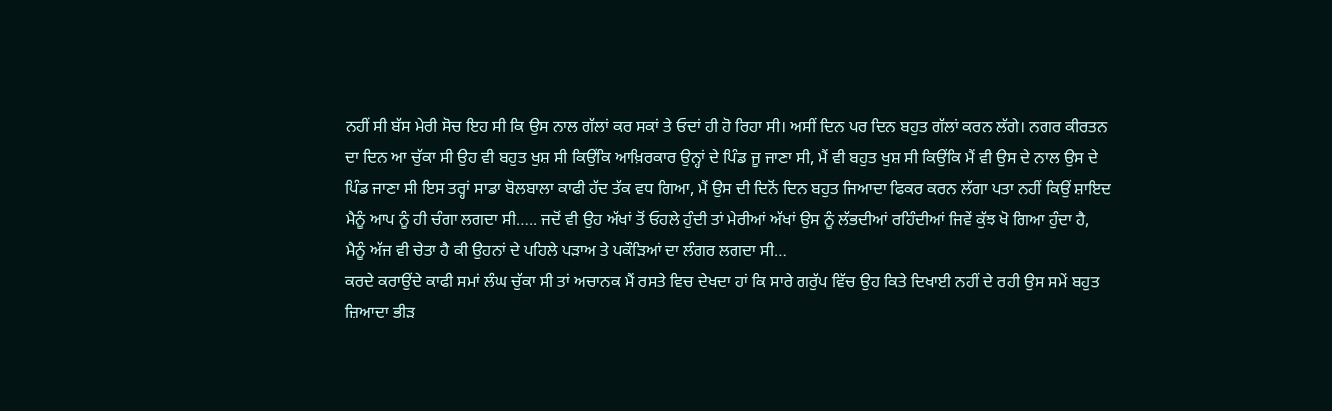ਨਹੀਂ ਸੀ ਬੱਸ ਮੇਰੀ ਸੋਚ ਇਹ ਸੀ ਕਿ ਉਸ ਨਾਲ ਗੱਲਾਂ ਕਰ ਸਕਾਂ ਤੇ ਓਦਾਂ ਹੀ ਹੋ ਰਿਹਾ ਸੀ। ਅਸੀਂ ਦਿਨ ਪਰ ਦਿਨ ਬਹੁਤ ਗੱਲਾਂ ਕਰਨ ਲੱਗੇ। ਨਗਰ ਕੀਰਤਨ ਦਾ ਦਿਨ ਆ ਚੁੱਕਾ ਸੀ ਉਹ ਵੀ ਬਹੁਤ ਖੁਸ਼ ਸੀ ਕਿਉਂਕਿ ਆਖ਼ਿਰਕਾਰ ਉਨ੍ਹਾਂ ਦੇ ਪਿੰਡ ਜੂ ਜਾਣਾ ਸੀ, ਮੈਂ ਵੀ ਬਹੁਤ ਖੁਸ਼ ਸੀ ਕਿਉਂਕਿ ਮੈਂ ਵੀ ਉਸ ਦੇ ਨਾਲ ਉਸ ਦੇ ਪਿੰਡ ਜਾਣਾ ਸੀ ਇਸ ਤਰ੍ਹਾਂ ਸਾਡਾ ਬੋਲਬਾਲਾ ਕਾਫੀ ਹੱਦ ਤੱਕ ਵਧ ਗਿਆ, ਮੈਂ ਉਸ ਦੀ ਦਿਨੋਂ ਦਿਨ ਬਹੁਤ ਜਿਆਦਾ ਫਿਕਰ ਕਰਨ ਲੱਗਾ ਪਤਾ ਨਹੀਂ ਕਿਉਂ ਸ਼ਾਇਦ ਮੈਨੂੰ ਆਪ ਨੂੰ ਹੀ ਚੰਗਾ ਲਗਦਾ ਸੀ….. ਜਦੋਂ ਵੀ ਉਹ ਅੱਖਾਂ ਤੋਂ ਓਹਲੇ ਹੁੰਦੀ ਤਾਂ ਮੇਰੀਆਂ ਅੱਖਾਂ ਉਸ ਨੂੰ ਲੱਭਦੀਆਂ ਰਹਿੰਦੀਆਂ ਜਿਵੇਂ ਕੁੱਝ ਖੋ ਗਿਆ ਹੁੰਦਾ ਹੈ,
ਮੈਨੂੰ ਅੱਜ ਵੀ ਚੇਤਾ ਹੈ ਕੀ ਉਹਨਾਂ ਦੇ ਪਹਿਲੇ ਪੜਾਅ ਤੇ ਪਕੌੜਿਆਂ ਦਾ ਲੰਗਰ ਲਗਦਾ ਸੀ…
ਕਰਦੇ ਕਰਾਉਂਦੇ ਕਾਫੀ ਸਮਾਂ ਲੰਘ ਚੁੱਕਾ ਸੀ ਤਾਂ ਅਚਾਨਕ ਮੈਂ ਰਸਤੇ ਵਿਚ ਦੇਖਦਾ ਹਾਂ ਕਿ ਸਾਰੇ ਗਰੁੱਪ ਵਿੱਚ ਉਹ ਕਿਤੇ ਦਿਖਾਈ ਨਹੀਂ ਦੇ ਰਹੀ ਉਸ ਸਮੇਂ ਬਹੁਤ ਜ਼ਿਆਦਾ ਭੀੜ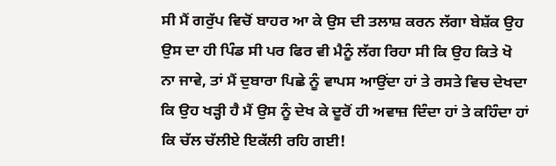ਸੀ ਮੈਂ ਗਰੁੱਪ ਵਿਚੋਂ ਬਾਹਰ ਆ ਕੇ ਉਸ ਦੀ ਤਲਾਸ਼ ਕਰਨ ਲੱਗਾ ਬੇਸ਼ੱਕ ਉਹ ਉਸ ਦਾ ਹੀ ਪਿੰਡ ਸੀ ਪਰ ਫਿਰ ਵੀ ਮੈਨੂੰ ਲੱਗ ਰਿਹਾ ਸੀ ਕਿ ਉਹ ਕਿਤੇ ਖੋ ਨਾ ਜਾਵੇ, ਤਾਂ ਮੈਂ ਦੁਬਾਰਾ ਪਿਛੇ ਨੂੰ ਵਾਪਸ ਆਉਂਦਾ ਹਾਂ ਤੇ ਰਸਤੇ ਵਿਚ ਦੇਖਦਾ ਕਿ ਉਹ ਖੜ੍ਹੀ ਹੈ ਮੈਂ ਉਸ ਨੂੰ ਦੇਖ ਕੇ ਦੂਰੋਂ ਹੀ ਅਵਾਜ਼ ਦਿੰਦਾ ਹਾਂ ਤੇ ਕਹਿੰਦਾ ਹਾਂ ਕਿ ਚੱਲ ਚੱਲੀਏ ਇਕੱਲੀ ਰਹਿ ਗਈ!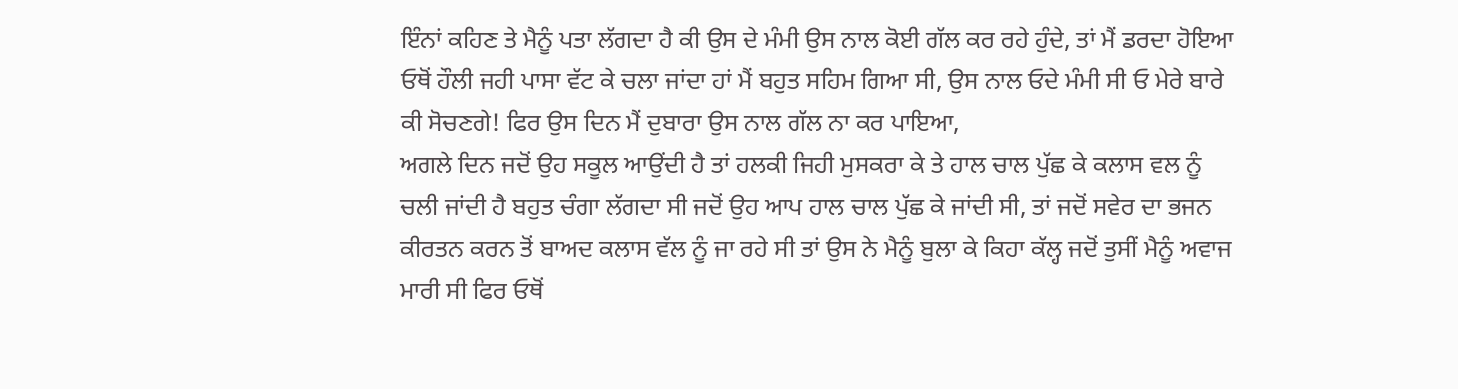ਇੰਨਾਂ ਕਹਿਣ ਤੇ ਮੈਨੂੰ ਪਤਾ ਲੱਗਦਾ ਹੈ ਕੀ ਉਸ ਦੇ ਮੰਮੀ ਉਸ ਨਾਲ ਕੋਈ ਗੱਲ ਕਰ ਰਹੇ ਹੁੰਦੇ, ਤਾਂ ਮੈਂ ਡਰਦਾ ਹੋਇਆ ਓਥੋਂ ਹੌਲੀ ਜਹੀ ਪਾਸਾ ਵੱਟ ਕੇ ਚਲਾ ਜਾਂਦਾ ਹਾਂ ਮੈਂ ਬਹੁਤ ਸਹਿਮ ਗਿਆ ਸੀ, ਉਸ ਨਾਲ ਓਦੇ ਮੰਮੀ ਸੀ ਓ ਮੇਰੇ ਬਾਰੇ ਕੀ ਸੋਚਣਗੇ! ਫਿਰ ਉਸ ਦਿਨ ਮੈਂ ਦੁਬਾਰਾ ਉਸ ਨਾਲ ਗੱਲ ਨਾ ਕਰ ਪਾਇਆ,
ਅਗਲੇ ਦਿਨ ਜਦੋਂ ਉਹ ਸਕੂਲ ਆਉਂਦੀ ਹੈ ਤਾਂ ਹਲਕੀ ਜਿਹੀ ਮੁਸਕਰਾ ਕੇ ਤੇ ਹਾਲ ਚਾਲ ਪੁੱਛ ਕੇ ਕਲਾਸ ਵਲ ਨੂੰ ਚਲੀ ਜਾਂਦੀ ਹੈ ਬਹੁਤ ਚੰਗਾ ਲੱਗਦਾ ਸੀ ਜਦੋਂ ਉਹ ਆਪ ਹਾਲ ਚਾਲ ਪੁੱਛ ਕੇ ਜਾਂਦੀ ਸੀ, ਤਾਂ ਜਦੋਂ ਸਵੇਰ ਦਾ ਭਜਨ ਕੀਰਤਨ ਕਰਨ ਤੋਂ ਬਾਅਦ ਕਲਾਸ ਵੱਲ ਨੂੰ ਜਾ ਰਹੇ ਸੀ ਤਾਂ ਉਸ ਨੇ ਮੈਨੂੰ ਬੁਲਾ ਕੇ ਕਿਹਾ ਕੱਲ੍ਹ ਜਦੋਂ ਤੁਸੀਂ ਮੈਨੂੰ ਅਵਾਜ ਮਾਰੀ ਸੀ ਫਿਰ ਓਥੋਂ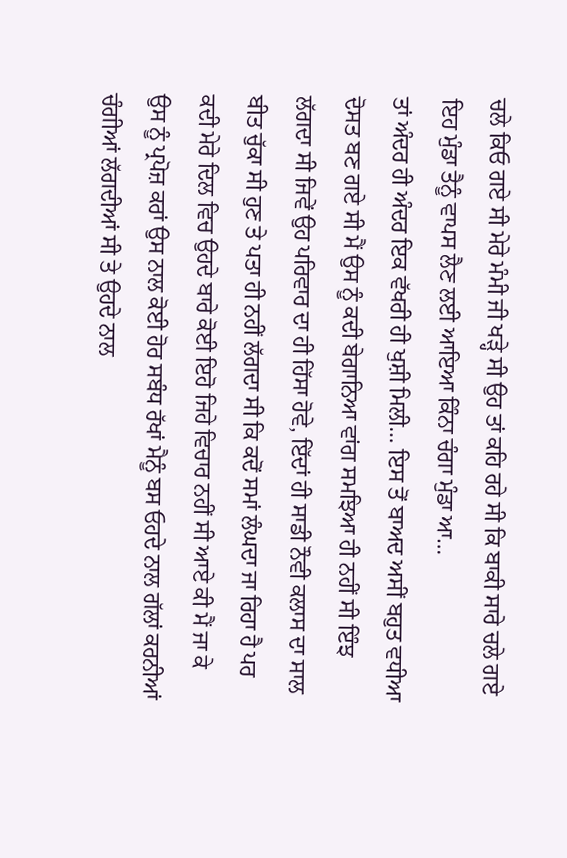ਚਲੇ ਕਿਓ ਗਏ ਸੀ ਮੇਰੇ ਮੰਮੀ ਜੀ ਖੜ੍ਹੇ ਸੀ ਉਹ ਤਾਂ ਕਹਿ ਰਹੇ ਸੀ ਕਿ ਬਾਕੀ ਸਾਰੇ ਚਲੇ ਗਏ ਇਹ ਮੁੰਡਾ ਤੈਨੂੰ ਵਾਪਸ ਲੈਣ ਲਈ ਆਇਆ ਕਿੰਨਾ ਚੰਗਾ ਮੁੰਡਾ ਆ…
ਤਾਂ ਅੰਦਰ ਹੀ ਅੰਦਰ ਇਕ ਵੱਖਰੀ ਹੀ ਖੁਸ਼ੀ ਮਿਲੀ… ਇਸ ਤੋਂ ਬਾਅਦ ਅਸੀਂ ਬਹੁਤ ਵਧੀਆ ਦੋਸਤ ਬਣ ਗਏ ਸੀ ਮੈਂ ਉਸ ਨੂੰ ਕਦੀ ਬੇਗਾਨਿਆ ਵਾਂਗ ਸਮਝਿਆ ਹੀ ਨਹੀਂ ਸੀ ਇੰਝ ਲੱਗਦਾ ਸੀ ਜਿਵੇਂ ਉਹ ਪਰਿਵਾਰ ਦਾ ਹੀ ਹਿੱਸਾ ਹੋਵੇ, ਇੱਦਾਂ ਹੀ ਸਾਡੀ ਨੌਵੀ ਕਲਾਸ ਦਾ ਸਾਲ ਬੀਤ ਚੁੱਕਾ ਸੀ ਹੁਣ ਤੇ ਪਤਾ ਹੀ ਨਹੀਂ ਲੱਗਦਾ ਸੀ ਕਿ ਕਦੋਂ ਸਮਾਂ ਲੰਘਦਾ ਜਾ ਰਿਹਾ ਹੈ ਪਰ ਕਦੀ ਮੇਰੇ ਦਿਲ ਵਿਚ ਉਹਦੇ ਬਾਰੇ ਕੋਈ ਇਹੋ ਜਿਹੇ ਵਿਚਾਰ ਨਹੀਂ ਸੀ ਆਏ ਕੀ ਮੈਂ ਜਾ ਕੇ ਉਸ ਨੂੰ ਪ੍ਰਪੋਜ਼ ਕਰਾਂ ਉਸ ਨਾਲ ਕੋਈ ਹੋਰ ਸਬੰਧ ਰੱਖਾਂ ਮੈਨੂੰ ਬਸ ਓਹਦੇ ਨਾਲ ਗੱਲਾਂ ਕਰਨੀਆਂ ਚੰਗੀਆਂ ਲੱਗਦੀਆਂ ਸੀ ਤੇ ਉਹਦੇ ਨਾਲ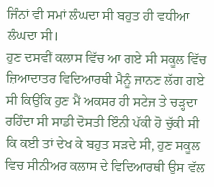ਜਿੰਨਾਂ ਵੀ ਸਮਾਂ ਲੰਘਦਾ ਸੀ ਬਹੁਤ ਹੀ ਵਧੀਆ ਲੰਘਦਾ ਸੀ।
ਹੁਣ ਦਸਵੀਂ ਕਲਾਸ ਵਿੱਚ ਆ ਗਏ ਸੀ ਸਕੂਲ ਵਿੱਚ ਜ਼ਿਆਦਾਤਰ ਵਿਦਿਆਰਥੀ ਮੈਨੂੰ ਜਾਨਣ ਲੱਗ ਗਏ ਸੀ ਕਿਉਂਕਿ ਹੁਣ ਮੈਂ ਅਕਸਰ ਹੀ ਸਟੇਜ ਤੇ ਚੜ੍ਹਦਾ ਰਹਿੰਦਾ ਸੀ ਸਾਡੀ ਦੋਸਤੀ ਇੰਨੀ ਪੱਕੀ ਹੋ ਚੁੱਕੀ ਸੀ ਕਿ ਕਈ ਤਾਂ ਦੇਖ ਕੇ ਬਹੁਤ ਸੜਦੇ ਸੀ, ਹੁਣ ਸਕੂਲ ਵਿਚ ਸੀਨੀਅਰ ਕਲਾਸ ਦੇ ਵਿਦਿਆਰਥੀ ਉਸ ਵੱਲ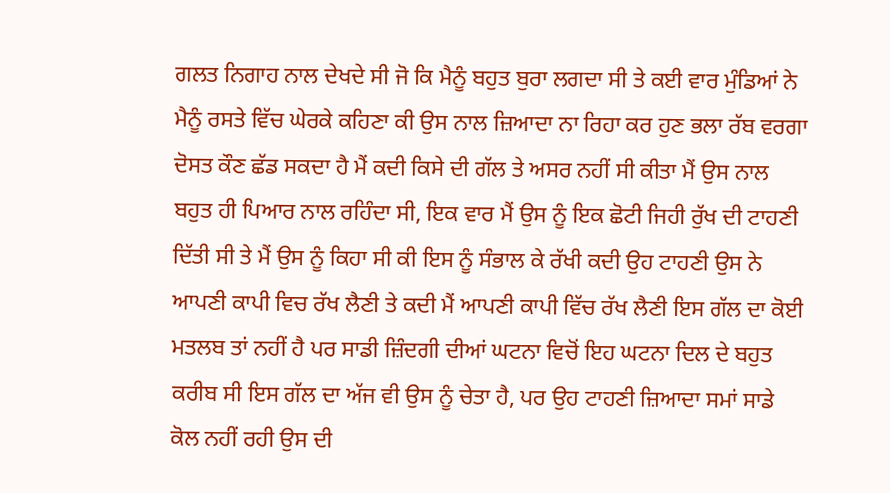ਗਲਤ ਨਿਗਾਹ ਨਾਲ ਦੇਖਦੇ ਸੀ ਜੋ ਕਿ ਮੈਨੂੰ ਬਹੁਤ ਬੁਰਾ ਲਗਦਾ ਸੀ ਤੇ ਕਈ ਵਾਰ ਮੁੰਡਿਆਂ ਨੇ ਮੈਨੂੰ ਰਸਤੇ ਵਿੱਚ ਘੇਰਕੇ ਕਹਿਣਾ ਕੀ ਉਸ ਨਾਲ ਜ਼ਿਆਦਾ ਨਾ ਰਿਹਾ ਕਰ ਹੁਣ ਭਲਾ ਰੱਬ ਵਰਗਾ ਦੋਸਤ ਕੌਣ ਛੱਡ ਸਕਦਾ ਹੈ ਮੈਂ ਕਦੀ ਕਿਸੇ ਦੀ ਗੱਲ ਤੇ ਅਸਰ ਨਹੀਂ ਸੀ ਕੀਤਾ ਮੈਂ ਉਸ ਨਾਲ ਬਹੁਤ ਹੀ ਪਿਆਰ ਨਾਲ ਰਹਿੰਦਾ ਸੀ, ਇਕ ਵਾਰ ਮੈਂ ਉਸ ਨੂੰ ਇਕ ਛੋਟੀ ਜਿਹੀ ਰੁੱਖ ਦੀ ਟਾਹਣੀ ਦਿੱਤੀ ਸੀ ਤੇ ਮੈਂ ਉਸ ਨੂੰ ਕਿਹਾ ਸੀ ਕੀ ਇਸ ਨੂੰ ਸੰਭਾਲ ਕੇ ਰੱਖੀ ਕਦੀ ਉਹ ਟਾਹਣੀ ਉਸ ਨੇ ਆਪਣੀ ਕਾਪੀ ਵਿਚ ਰੱਖ ਲੈਣੀ ਤੇ ਕਦੀ ਮੈਂ ਆਪਣੀ ਕਾਪੀ ਵਿੱਚ ਰੱਖ ਲੈਣੀ ਇਸ ਗੱਲ ਦਾ ਕੋਈ ਮਤਲਬ ਤਾਂ ਨਹੀਂ ਹੈ ਪਰ ਸਾਡੀ ਜ਼ਿੰਦਗੀ ਦੀਆਂ ਘਟਨਾ ਵਿਚੋਂ ਇਹ ਘਟਨਾ ਦਿਲ ਦੇ ਬਹੁਤ ਕਰੀਬ ਸੀ ਇਸ ਗੱਲ ਦਾ ਅੱਜ ਵੀ ਉਸ ਨੂੰ ਚੇਤਾ ਹੈ, ਪਰ ਉਹ ਟਾਹਣੀ ਜ਼ਿਆਦਾ ਸਮਾਂ ਸਾਡੇ ਕੋਲ ਨਹੀਂ ਰਹੀ ਉਸ ਦੀ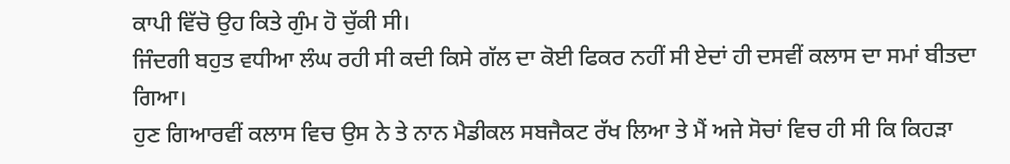ਕਾਪੀ ਵਿੱਚੋ ਉਹ ਕਿਤੇ ਗੁੰਮ ਹੋ ਚੁੱਕੀ ਸੀ।
ਜਿੰਦਗੀ ਬਹੁਤ ਵਧੀਆ ਲੰਘ ਰਹੀ ਸੀ ਕਦੀ ਕਿਸੇ ਗੱਲ ਦਾ ਕੋਈ ਫਿਕਰ ਨਹੀਂ ਸੀ ਏਦਾਂ ਹੀ ਦਸਵੀਂ ਕਲਾਸ ਦਾ ਸਮਾਂ ਬੀਤਦਾ ਗਿਆ।
ਹੁਣ ਗਿਆਰਵੀਂ ਕਲਾਸ ਵਿਚ ਉਸ ਨੇ ਤੇ ਨਾਨ ਮੈਡੀਕਲ ਸਬਜੈਕਟ ਰੱਖ ਲਿਆ ਤੇ ਮੈਂ ਅਜੇ ਸੋਚਾਂ ਵਿਚ ਹੀ ਸੀ ਕਿ ਕਿਹੜਾ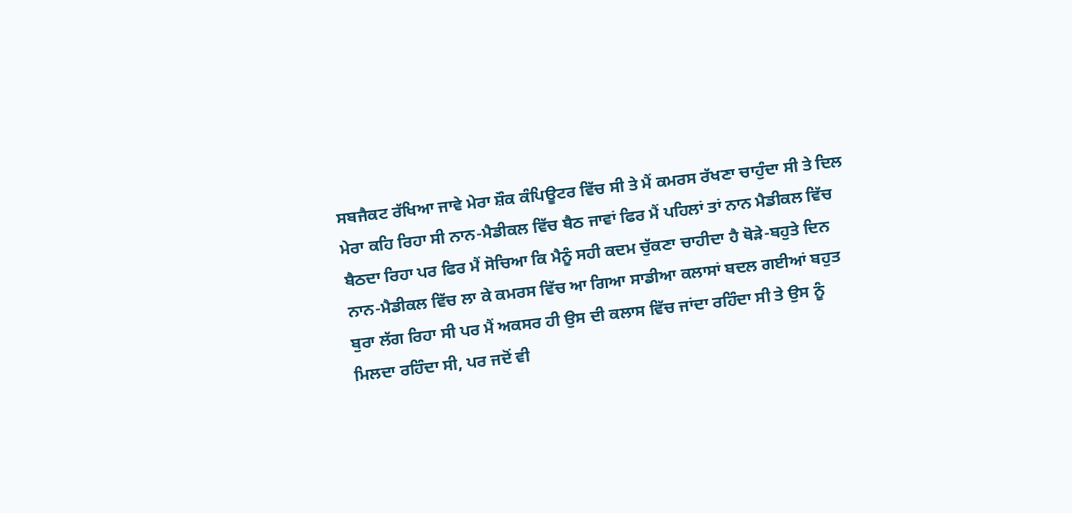ਸਬਜੈਕਟ ਰੱਖਿਆ ਜਾਵੇ ਮੇਰਾ ਸ਼ੌਕ ਕੰਪਿਊਟਰ ਵਿੱਚ ਸੀ ਤੇ ਮੈਂ ਕਮਰਸ ਰੱਖਣਾ ਚਾਹੁੰਦਾ ਸੀ ਤੇ ਦਿਲ ਮੇਰਾ ਕਹਿ ਰਿਹਾ ਸੀ ਨਾਨ-ਮੈਡੀਕਲ ਵਿੱਚ ਬੈਠ ਜਾਵਾਂ ਫਿਰ ਮੈਂ ਪਹਿਲਾਂ ਤਾਂ ਨਾਨ ਮੈਡੀਕਲ ਵਿੱਚ ਬੈਠਦਾ ਰਿਹਾ ਪਰ ਫਿਰ ਮੈਂ ਸੋਚਿਆ ਕਿ ਮੈਨੂੰ ਸਹੀ ਕਦਮ ਚੁੱਕਣਾ ਚਾਹੀਦਾ ਹੈ ਥੋੜੇ-ਬਹੁਤੇ ਦਿਨ ਨਾਨ-ਮੈਡੀਕਲ ਵਿੱਚ ਲਾ ਕੇ ਕਮਰਸ ਵਿੱਚ ਆ ਗਿਆ ਸਾਡੀਆ ਕਲਾਸਾਂ ਬਦਲ ਗਈਆਂ ਬਹੁਤ ਬੁਰਾ ਲੱਗ ਰਿਹਾ ਸੀ ਪਰ ਮੈਂ ਅਕਸਰ ਹੀ ਉਸ ਦੀ ਕਲਾਸ ਵਿੱਚ ਜਾਂਦਾ ਰਹਿੰਦਾ ਸੀ ਤੇ ਉਸ ਨੂੰ ਮਿਲਦਾ ਰਹਿੰਦਾ ਸੀ, ਪਰ ਜਦੋਂ ਵੀ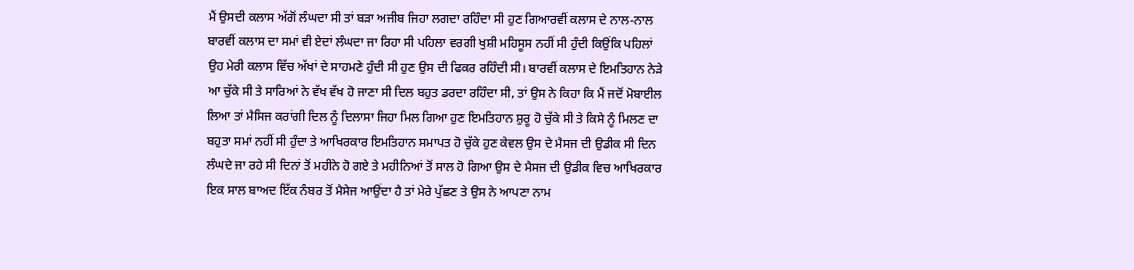ਮੈਂ ਉਸਦੀ ਕਲਾਸ ਅੱਗੋਂ ਲੰਘਦਾ ਸੀ ਤਾਂ ਬੜਾ ਅਜੀਬ ਜਿਹਾ ਲਗਦਾ ਰਹਿੰਦਾ ਸੀ ਹੁਣ ਗਿਆਰਵੀਂ ਕਲਾਸ ਦੇ ਨਾਲ-ਨਾਲ ਬਾਰਵੀਂ ਕਲਾਸ ਦਾ ਸਮਾਂ ਵੀ ਏਦਾਂ ਲੰਘਦਾ ਜਾ ਰਿਹਾ ਸੀ ਪਹਿਲਾ ਵਰਗੀ ਖੁਸ਼ੀ ਮਹਿਸੂਸ ਨਹੀਂ ਸੀ ਹੁੰਦੀ ਕਿਉਂਕਿ ਪਹਿਲਾਂ ਉਹ ਮੇਰੀ ਕਲਾਸ ਵਿੱਚ ਅੱਖਾਂ ਦੇ ਸਾਹਮਣੇ ਹੁੰਦੀ ਸੀ ਹੁਣ ਉਸ ਦੀ ਫਿਕਰ ਰਹਿੰਦੀ ਸੀ। ਬਾਰਵੀਂ ਕਲਾਸ ਦੇ ਇਮਤਿਹਾਨ ਨੇੜੇ ਆ ਚੁੱਕੇ ਸੀ ਤੇ ਸਾਰਿਆਂ ਨੇ ਵੱਖ ਵੱਖ ਹੋ ਜਾਣਾ ਸੀ ਦਿਲ ਬਹੁਤ ਡਰਦਾ ਰਹਿੰਦਾ ਸੀ, ਤਾਂ ਉਸ ਨੇ ਕਿਹਾ ਕਿ ਮੈਂ ਜਦੋਂ ਮੋਬਾਈਲ ਲਿਆ ਤਾਂ ਮੈਸਿਜ ਕਰਾਂਗੀ ਦਿਲ ਨੂੰ ਦਿਲਾਸਾ ਜਿਹਾ ਮਿਲ ਗਿਆ ਹੁਣ ਇਮਤਿਹਾਨ ਸ਼ੁਰੂ ਹੋ ਚੁੱਕੇ ਸੀ ਤੇ ਕਿਸੇ ਨੂੰ ਮਿਲਣ ਦਾ ਬਹੁਤਾ ਸਮਾਂ ਨਹੀਂ ਸੀ ਹੁੰਦਾ ਤੇ ਆਖਿਰਕਾਰ ਇਮਤਿਹਾਨ ਸਮਾਪਤ ਹੋ ਚੁੱਕੇ ਹੁਣ ਕੇਵਲ ਉਸ ਦੇ ਮੈਸਜ ਦੀ ਉਡੀਕ ਸੀ ਦਿਨ ਲੰਘਦੇ ਜਾ ਰਹੇ ਸੀ ਦਿਨਾਂ ਤੋਂ ਮਹੀਨੇ ਹੋ ਗਏ ਤੇ ਮਹੀਨਿਆਂ ਤੋਂ ਸਾਲ ਹੋ ਗਿਆ ਉਸ ਦੇ ਮੈਸਜ ਦੀ ਉਡੀਕ ਵਿਚ ਆਖਿਰਕਾਰ ਇਕ ਸਾਲ ਬਾਅਦ ਇੱਕ ਨੰਬਰ ਤੋਂ ਮੈਸੇਜ ਆਉਂਦਾ ਹੈ ਤਾਂ ਮੇਰੇ ਪੁੱਛਣ ਤੇ ਉਸ ਨੇ ਆਪਣਾ ਨਾਮ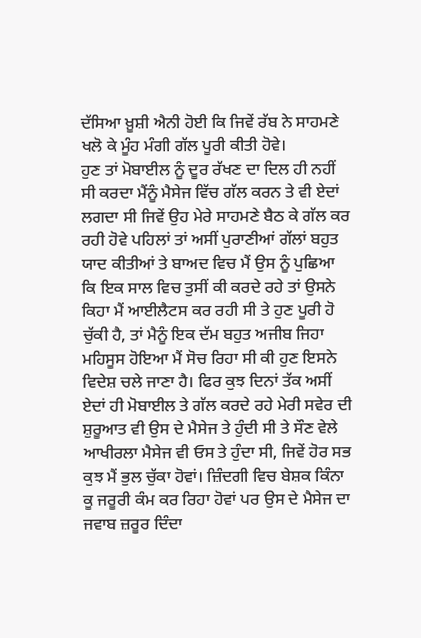ਦੱਸਿਆ ਖ਼ੂਸ਼ੀ ਐਨੀ ਹੋਈ ਕਿ ਜਿਵੇਂ ਰੱਬ ਨੇ ਸਾਹਮਣੇ ਖਲੋ ਕੇ ਮੂੰਹ ਮੰਗੀ ਗੱਲ ਪੂਰੀ ਕੀਤੀ ਹੋਵੇ।
ਹੁਣ ਤਾਂ ਮੋਬਾਈਲ ਨੂੰ ਦੂਰ ਰੱਖਣ ਦਾ ਦਿਲ ਹੀ ਨਹੀਂ ਸੀ ਕਰਦਾ ਮੈਂਨੂੰ ਮੈਸੇਜ ਵਿੱਚ ਗੱਲ ਕਰਨ ਤੇ ਵੀ ਏਦਾਂ ਲਗਦਾ ਸੀ ਜਿਵੇਂ ਉਹ ਮੇਰੇ ਸਾਹਮਣੇ ਬੈਠ ਕੇ ਗੱਲ ਕਰ ਰਹੀ ਹੋਵੇ ਪਹਿਲਾਂ ਤਾਂ ਅਸੀਂ ਪੁਰਾਣੀਆਂ ਗੱਲਾਂ ਬਹੁਤ ਯਾਦ ਕੀਤੀਆਂ ਤੇ ਬਾਅਦ ਵਿਚ ਮੈਂ ਉਸ ਨੂੰ ਪੁਛਿਆ ਕਿ ਇਕ ਸਾਲ ਵਿਚ ਤੁਸੀਂ ਕੀ ਕਰਦੇ ਰਹੇ ਤਾਂ ਉਸਨੇ ਕਿਹਾ ਮੈਂ ਆਈਲੈਟਸ ਕਰ ਰਹੀ ਸੀ ਤੇ ਹੁਣ ਪੂਰੀ ਹੋ ਚੁੱਕੀ ਹੈ, ਤਾਂ ਮੈਨੂੰ ਇਕ ਦੱਮ ਬਹੁਤ ਅਜੀਬ ਜਿਹਾ ਮਹਿਸੂਸ ਹੋਇਆ ਮੈਂ ਸੋਚ ਰਿਹਾ ਸੀ ਕੀ ਹੁਣ ਇਸਨੇ ਵਿਦੇਸ਼ ਚਲੇ ਜਾਣਾ ਹੈ। ਫਿਰ ਕੁਝ ਦਿਨਾਂ ਤੱਕ ਅਸੀਂ ਏਦਾਂ ਹੀ ਮੋਬਾਈਲ ਤੇ ਗੱਲ ਕਰਦੇ ਰਹੇ ਮੇਰੀ ਸਵੇਰ ਦੀ ਸ਼ੁਰੂਆਤ ਵੀ ਉਸ ਦੇ ਮੈਸੇਜ ਤੇ ਹੁੰਦੀ ਸੀ ਤੇ ਸੌਣ ਵੇਲੇ ਆਖੀਰਲਾ ਮੈਸੇਜ ਵੀ ਓਸ ਤੇ ਹੁੰਦਾ ਸੀ, ਜਿਵੇਂ ਹੋਰ ਸਭ ਕੁਝ ਮੈਂ ਭੁਲ ਚੁੱਕਾ ਹੋਵਾਂ। ਜ਼ਿੰਦਗੀ ਵਿਚ ਬੇਸ਼ਕ ਕਿੰਨਾ ਕੂ ਜਰੂਰੀ ਕੰਮ ਕਰ ਰਿਹਾ ਹੋਵਾਂ ਪਰ ਉਸ ਦੇ ਮੈਸੇਜ ਦਾ ਜਵਾਬ ਜ਼ਰੂਰ ਦਿੰਦਾ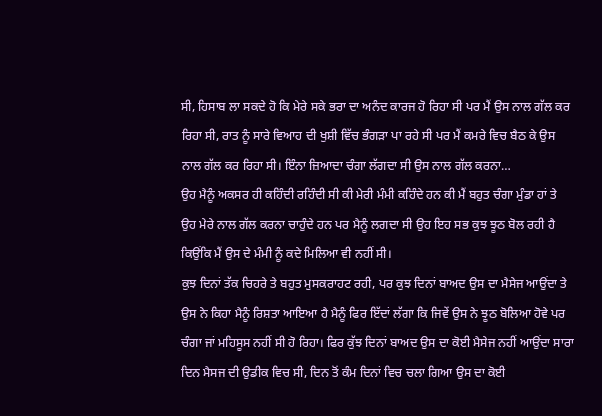ਸੀ, ਹਿਸਾਬ ਲਾ ਸਕਦੇ ਹੋ ਕਿ ਮੇਰੇ ਸਕੇ ਭਰਾ ਦਾ ਅਨੰਦ ਕਾਰਜ ਹੋ ਰਿਹਾ ਸੀ ਪਰ ਮੈਂ ਉਸ ਨਾਲ ਗੱਲ ਕਰ ਰਿਹਾ ਸੀ, ਰਾਤ ਨੂੰ ਸਾਰੇ ਵਿਆਹ ਦੀ ਖੁਸ਼ੀ ਵਿੱਚ ਭੰਗੜਾ ਪਾ ਰਹੇ ਸੀ ਪਰ ਮੈਂ ਕਮਰੇ ਵਿਚ ਬੈਠ ਕੇ ਉਸ ਨਾਲ ਗੱਲ ਕਰ ਰਿਹਾ ਸੀ। ਇੰਨਾ ਜ਼ਿਆਦਾ ਚੰਗਾ ਲੱਗਦਾ ਸੀ ਉਸ ਨਾਲ ਗੱਲ ਕਰਨਾ…
ਉਹ ਮੈਨੂੰ ਅਕਸਰ ਹੀ ਕਹਿੰਦੀ ਰਹਿੰਦੀ ਸੀ ਕੀ ਮੇਰੀ ਮੰਮੀ ਕਹਿੰਦੇ ਹਨ ਕੀ ਮੈਂ ਬਹੁਤ ਚੰਗਾ ਮੁੰਡਾ ਹਾਂ ਤੇ ਉਹ ਮੇਰੇ ਨਾਲ ਗੱਲ ਕਰਨਾ ਚਾਹੁੰਦੇ ਹਨ ਪਰ ਮੈਨੂੰ ਲਗਦਾ ਸੀ ਉਹ ਇਹ ਸਭ ਕੁਝ ਝੂਠ ਬੋਲ ਰਹੀ ਹੈ ਕਿਉਂਕਿ ਮੈਂ ਉਸ ਦੇ ਮੰਮੀ ਨੂੰ ਕਦੇ ਮਿਲਿਆ ਵੀ ਨਹੀਂ ਸੀ।
ਕੁਝ ਦਿਨਾਂ ਤੱਕ ਚਿਹਰੇ ਤੇ ਬਹੁਤ ਮੁਸਕਰਾਹਟ ਰਹੀ, ਪਰ ਕੁਝ ਦਿਨਾਂ ਬਾਅਦ ਉਸ ਦਾ ਮੈਸੇਜ ਆਉਂਦਾ ਤੇ ਉਸ ਨੇ ਕਿਹਾ ਮੈਨੂੰ ਰਿਸ਼ਤਾ ਆਇਆ ਹੈ ਮੈਨੂੰ ਫਿਰ ਇੱਦਾਂ ਲੱਗਾ ਕਿ ਜਿਵੇਂ ਉਸ ਨੇ ਝੂਠ ਬੋਲਿਆ ਹੋਵੇ ਪਰ ਚੰਗਾ ਜਾਂ ਮਹਿਸੂਸ ਨਹੀਂ ਸੀ ਹੋ ਰਿਹਾ। ਫਿਰ ਕੁੱਝ ਦਿਨਾਂ ਬਾਅਦ ਉਸ ਦਾ ਕੋਈ ਮੈਸੇਜ ਨਹੀਂ ਆਉਂਦਾ ਸਾਰਾ ਦਿਨ ਮੈਸਜ ਦੀ ਉਡੀਕ ਵਿਚ ਸੀ, ਦਿਨ ਤੋਂ ਕੰਮ ਦਿਨਾਂ ਵਿਚ ਚਲਾ ਗਿਆ ਉਸ ਦਾ ਕੋਈ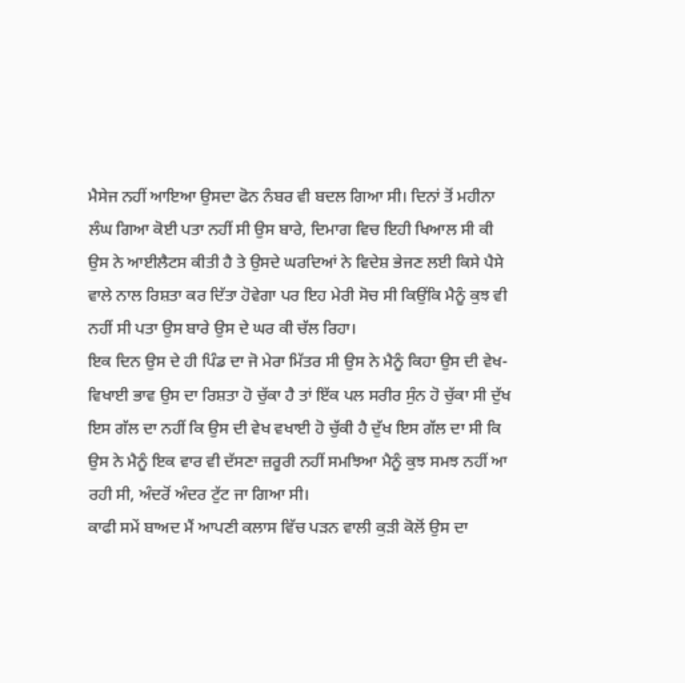ਮੈਸੇਜ ਨਹੀਂ ਆਇਆ ਉਸਦਾ ਫੋਨ ਨੰਬਰ ਵੀ ਬਦਲ ਗਿਆ ਸੀ। ਦਿਨਾਂ ਤੋਂ ਮਹੀਨਾ ਲੰਘ ਗਿਆ ਕੋਈ ਪਤਾ ਨਹੀਂ ਸੀ ਉਸ ਬਾਰੇ, ਦਿਮਾਗ ਵਿਚ ਇਹੀ ਖਿਆਲ ਸੀ ਕੀ ਉਸ ਨੇ ਆਈਲੈਟਸ ਕੀਤੀ ਹੈ ਤੇ ਉਸਦੇ ਘਰਦਿਆਂ ਨੇ ਵਿਦੇਸ਼ ਭੇਜਣ ਲਈ ਕਿਸੇ ਪੈਸੇ ਵਾਲੇ ਨਾਲ ਰਿਸ਼ਤਾ ਕਰ ਦਿੱਤਾ ਹੋਵੇਗਾ ਪਰ ਇਹ ਮੇਰੀ ਸੋਚ ਸੀ ਕਿਉਂਕਿ ਮੈਨੂੰ ਕੁਝ ਵੀ ਨਹੀਂ ਸੀ ਪਤਾ ਉਸ ਬਾਰੇ ਉਸ ਦੇ ਘਰ ਕੀ ਚੱਲ ਰਿਹਾ।
ਇਕ ਦਿਨ ਉਸ ਦੇ ਹੀ ਪਿੰਡ ਦਾ ਜੋ ਮੇਰਾ ਮਿੱਤਰ ਸੀ ਉਸ ਨੇ ਮੈਨੂੰ ਕਿਹਾ ਉਸ ਦੀ ਵੇਖ-ਵਿਖਾਈ ਭਾਵ ਉਸ ਦਾ ਰਿਸ਼ਤਾ ਹੋ ਚੁੱਕਾ ਹੈ ਤਾਂ ਇੱਕ ਪਲ ਸਰੀਰ ਸੁੰਨ ਹੋ ਚੁੱਕਾ ਸੀ ਦੁੱਖ ਇਸ ਗੱਲ ਦਾ ਨਹੀਂ ਕਿ ਉਸ ਦੀ ਵੇਖ ਵਖਾਈ ਹੋ ਚੁੱਕੀ ਹੈ ਦੁੱਖ ਇਸ ਗੱਲ ਦਾ ਸੀ ਕਿ ਉਸ ਨੇ ਮੈਨੂੰ ਇਕ ਵਾਰ ਵੀ ਦੱਸਣਾ ਜ਼ਰੂਰੀ ਨਹੀਂ ਸਮਝਿਆ ਮੈਨੂੰ ਕੁਝ ਸਮਝ ਨਹੀਂ ਆ ਰਹੀ ਸੀ, ਅੰਦਰੋਂ ਅੰਦਰ ਟੁੱਟ ਜਾ ਗਿਆ ਸੀ।
ਕਾਫੀ ਸਮੇਂ ਬਾਅਦ ਮੈਂ ਆਪਣੀ ਕਲਾਸ ਵਿੱਚ ਪੜਨ ਵਾਲੀ ਕੁੜੀ ਕੋਲੋਂ ਉਸ ਦਾ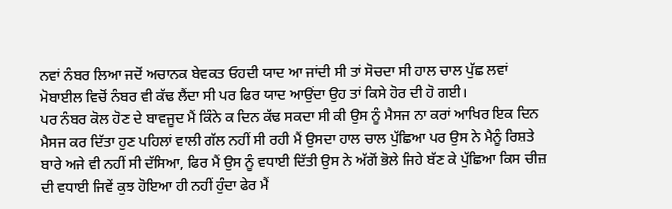ਨਵਾਂ ਨੰਬਰ ਲਿਆ ਜਦੋਂ ਅਚਾਨਕ ਬੇਵਕਤ ਓਹਦੀ ਯਾਦ ਆ ਜਾਂਦੀ ਸੀ ਤਾਂ ਸੋਚਦਾ ਸੀ ਹਾਲ ਚਾਲ ਪੁੱਛ ਲਵਾਂ ਮੋਬਾਈਲ ਵਿਚੋਂ ਨੰਬਰ ਵੀ ਕੱਢ ਲੈਂਦਾ ਸੀ ਪਰ ਫਿਰ ਯਾਦ ਆਉਂਦਾ ਉਹ ਤਾਂ ਕਿਸੇ ਹੋਰ ਦੀ ਹੋ ਗਈ।
ਪਰ ਨੰਬਰ ਕੋਲ ਹੋਣ ਦੇ ਬਾਵਜੂਦ ਮੈਂ ਕਿੰਨੇ ਕ ਦਿਨ ਕੱਢ ਸਕਦਾ ਸੀ ਕੀ ਉਸ ਨੂੰ ਮੈਸਜ ਨਾ ਕਰਾਂ ਆਖਿਰ ਇਕ ਦਿਨ ਮੈਸਜ ਕਰ ਦਿੱਤਾ ਹੁਣ ਪਹਿਲਾਂ ਵਾਲੀ ਗੱਲ ਨਹੀਂ ਸੀ ਰਹੀ ਮੈਂ ਉਸਦਾ ਹਾਲ ਚਾਲ ਪੁੱਛਿਆ ਪਰ ਉਸ ਨੇ ਮੈਨੂੰ ਰਿਸ਼ਤੇ ਬਾਰੇ ਅਜੇ ਵੀ ਨਹੀਂ ਸੀ ਦੱਸਿਆ, ਫਿਰ ਮੈਂ ਉਸ ਨੂੰ ਵਧਾਈ ਦਿੱਤੀ ਉਸ ਨੇ ਅੱਗੋਂ ਭੋਲੇ ਜਿਹੇ ਬੱਣ ਕੇ ਪੁੱਛਿਆ ਕਿਸ ਚੀਜ਼ ਦੀ ਵਧਾਈ ਜਿਵੇਂ ਕੁਝ ਹੋਇਆ ਹੀ ਨਹੀਂ ਹੁੰਦਾ ਫੇਰ ਮੈਂ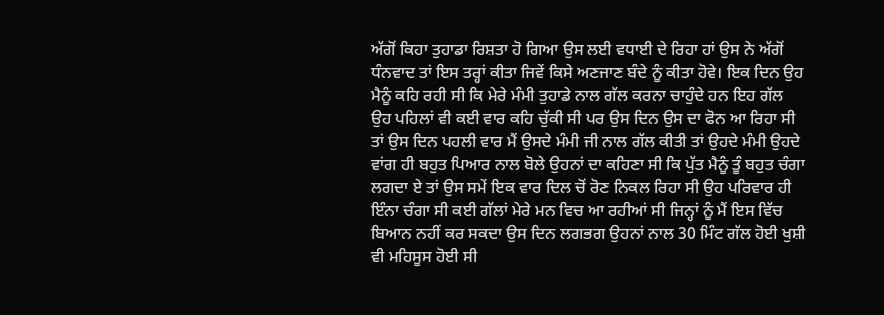ਅੱਗੋਂ ਕਿਹਾ ਤੁਹਾਡਾ ਰਿਸ਼ਤਾ ਹੋ ਗਿਆ ਉਸ ਲਈ ਵਧਾਈ ਦੇ ਰਿਹਾ ਹਾਂ ਉਸ ਨੇ ਅੱਗੋਂ ਧੰਨਵਾਦ ਤਾਂ ਇਸ ਤਰ੍ਹਾਂ ਕੀਤਾ ਜਿਵੇਂ ਕਿਸੇ ਅਣਜਾਣ ਬੰਦੇ ਨੂੰ ਕੀਤਾ ਹੋਵੇ। ਇਕ ਦਿਨ ਉਹ ਮੈਨੂੰ ਕਹਿ ਰਹੀ ਸੀ ਕਿ ਮੇਰੇ ਮੰਮੀ ਤੁਹਾਡੇ ਨਾਲ ਗੱਲ ਕਰਨਾ ਚਾਹੁੰਦੇ ਹਨ ਇਹ ਗੱਲ ਉਹ ਪਹਿਲਾਂ ਵੀ ਕਈ ਵਾਰ ਕਹਿ ਚੁੱਕੀ ਸੀ ਪਰ ਉਸ ਦਿਨ ਉਸ ਦਾ ਫੋਨ ਆ ਰਿਹਾ ਸੀ ਤਾਂ ਉਸ ਦਿਨ ਪਹਲੀ ਵਾਰ ਮੈਂ ਉਸਦੇ ਮੰਮੀ ਜੀ ਨਾਲ ਗੱਲ ਕੀਤੀ ਤਾਂ ਉਹਦੇ ਮੰਮੀ ਉਹਦੇ ਵਾਂਗ ਹੀ ਬਹੁਤ ਪਿਆਰ ਨਾਲ ਬੋਲੇ ਉਹਨਾਂ ਦਾ ਕਹਿਣਾ ਸੀ ਕਿ ਪੁੱਤ ਮੈਨੂੰ ਤੂੰ ਬਹੁਤ ਚੰਗਾ ਲਗਦਾ ਏ ਤਾਂ ਉਸ ਸਮੇਂ ਇਕ ਵਾਰ ਦਿਲ ਚੋਂ ਰੋਣ ਨਿਕਲ ਰਿਹਾ ਸੀ ਉਹ ਪਰਿਵਾਰ ਹੀ ਇੰਨਾ ਚੰਗਾ ਸੀ ਕਈ ਗੱਲਾਂ ਮੇਰੇ ਮਨ ਵਿਚ ਆ ਰਹੀਆਂ ਸੀ ਜਿਨ੍ਹਾਂ ਨੂੰ ਮੈਂ ਇਸ ਵਿੱਚ ਬਿਆਨ ਨਹੀਂ ਕਰ ਸਕਦਾ ਉਸ ਦਿਨ ਲਗਭਗ ਉਹਨਾਂ ਨਾਲ 30 ਮਿੰਟ ਗੱਲ ਹੋਈ ਖੁਸ਼ੀ ਵੀ ਮਹਿਸੂਸ ਹੋਈ ਸੀ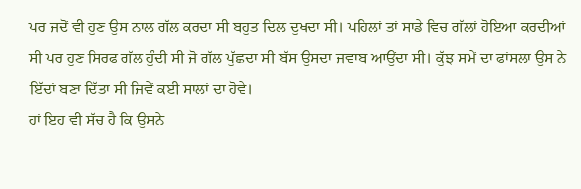ਪਰ ਜਦੋਂ ਵੀ ਹੁਣ ਉਸ ਨਾਲ ਗੱਲ ਕਰਦਾ ਸੀ ਬਹੁਤ ਦਿਲ ਦੁਖਦਾ ਸੀ। ਪਹਿਲਾਂ ਤਾਂ ਸਾਡੇ ਵਿਚ ਗੱਲਾਂ ਹੋਇਆ ਕਰਦੀਆਂ ਸੀ ਪਰ ਹੁਣ ਸਿਰਫ ਗੱਲ ਹੁੰਦੀ ਸੀ ਜੋ ਗੱਲ ਪੁੱਛਦਾ ਸੀ ਬੱਸ ਉਸਦਾ ਜਵਾਬ ਆਉਂਦਾ ਸੀ। ਕੁੱਝ ਸਮੇਂ ਦਾ ਫਾਂਸਲਾ ਉਸ ਨੇ ਇੱਦਾਂ ਬਣਾ ਦਿੱਤਾ ਸੀ ਜਿਵੇਂ ਕਈ ਸਾਲਾਂ ਦਾ ਹੋਵੇ।
ਹਾਂ ਇਹ ਵੀ ਸੱਚ ਹੈ ਕਿ ਉਸਨੇ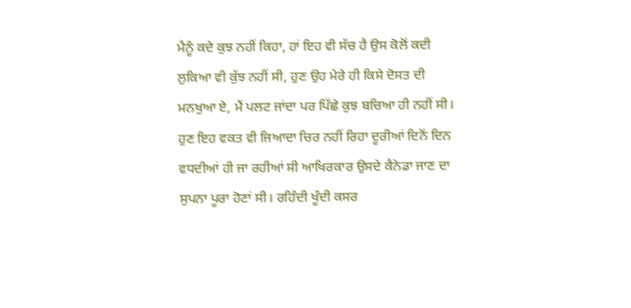ਮੈਨੂੰ ਕਦੇ ਕੁਝ ਨਹੀਂ ਕਿਹਾ, ਹਾਂ ਇਹ ਵੀ ਸੱਚ ਹੈ ਉਸ ਕੋਲੋਂ ਕਦੀ ਲੁਕਿਆ ਵੀ ਕੁੱਝ ਨਹੀਂ ਸੀ, ਹੁਣ ਉਹ ਮੇਰੇ ਹੀ ਕਿਸੇ ਦੋਸਤ ਦੀ ਮਨਖੁਆ ਏ, ਮੈਂ ਪਲਟ ਜਾਂਦਾ ਪਰ ਪਿੱਛੇ ਕੁਝ ਬਚਿਆ ਹੀ ਨਹੀਂ ਸੀ।
ਹੁਣ ਇਹ ਵਕਤ ਵੀ ਜਿਆਦਾ ਚਿਰ ਨਹੀਂ ਰਿਹਾ ਦੂਰੀਆਂ ਦਿਨੋਂ ਦਿਨ ਵਧਦੀਆਂ ਹੀ ਜਾ ਰਹੀਆਂ ਸੀ ਆਖਿਰਕਾਰ ਉਸਦੇ ਕੈਨੇਡਾ ਜਾਣ ਦਾ ਸੁਪਨਾ ਪੂਰਾ ਹੋਣਾਂ ਸੀ। ਰਹਿੰਦੀ ਖੂੰਦੀ ਕਸਰ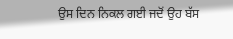ਉਸ ਦਿਨ ਨਿਕਲ ਗਈ ਜਦੋਂ ਉਹ ਬੱਸ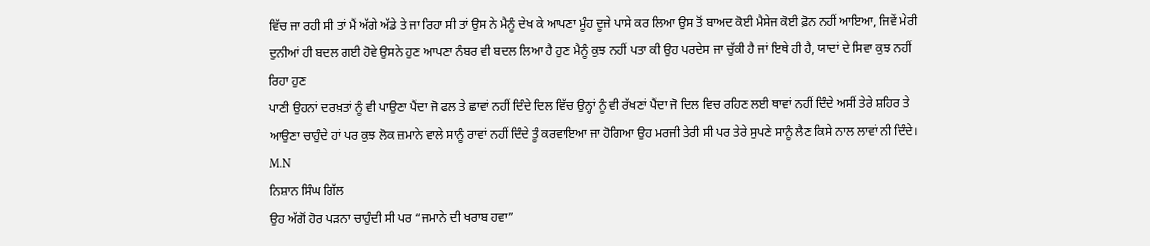ਵਿੱਚ ਜਾ ਰਹੀ ਸੀ ਤਾਂ ਮੈਂ ਅੱਗੇ ਅੱਡੇ ਤੇ ਜਾ ਰਿਹਾ ਸੀ ਤਾਂ ਉਸ ਨੇ ਮੈਨੂੰ ਦੇਖ ਕੇ ਆਪਣਾ ਮੂੰਹ ਦੂਜੇ ਪਾਸੇ ਕਰ ਲਿਆ ਉਸ ਤੋਂ ਬਾਅਦ ਕੋਈ ਮੈਸੇਜ ਕੋਈ ਫ਼ੋਨ ਨਹੀਂ ਆਇਆ, ਜਿਵੇਂ ਮੇਰੀ ਦੁਨੀਆਂ ਹੀ ਬਦਲ ਗਈ ਹੋਵੇ ਉਸਨੇ ਹੁਣ ਆਪਣਾ ਨੰਬਰ ਵੀ ਬਦਲ ਲਿਆ ਹੈ ਹੁਣ ਮੈਨੂੰ ਕੁਝ ਨਹੀਂ ਪਤਾ ਕੀ ਉਹ ਪਰਦੇਸ ਜਾ ਚੁੱਕੀ ਹੈ ਜਾਂ ਇਥੇ ਹੀ ਹੈ, ਯਾਦਾਂ ਦੇ ਸਿਵਾ ਕੁਝ ਨਹੀਂ ਰਿਹਾ ਹੁਣ
ਪਾਣੀ ਉਹਨਾਂ ਦਰਖ਼ਤਾਂ ਨੂੰ ਵੀ ਪਾਉਣਾ ਪੈਂਦਾ ਜੋ ਫਲ ਤੇ ਛਾਵਾਂ ਨਹੀਂ ਦਿੰਦੇ ਦਿਲ ਵਿੱਚ ਉਨ੍ਹਾਂ ਨੂੰ ਵੀ ਰੱਖਣਾਂ ਪੈਂਦਾ ਜੋ ਦਿਲ ਵਿਚ ਰਹਿਣ ਲਈ ਥਾਵਾਂ ਨਹੀਂ ਦਿੰਦੇ ਅਸੀਂ ਤੇਰੇ ਸ਼ਹਿਰ ਤੇ ਆਉਣਾ ਚਾਹੁੰਦੇ ਹਾਂ ਪਰ ਕੁਝ ਲੋਕ ਜ਼ਮਾਨੇ ਵਾਲੇ ਸਾਨੂੰ ਰਾਵਾਂ ਨਹੀਂ ਦਿੰਦੇ ਤੂੰ ਕਰਵਾਇਆ ਜਾ ਹੋਗਿਆ ਉਹ ਮਰਜੀ ਤੇਰੀ ਸੀ ਪਰ ਤੇਰੇ ਸੁਪਣੇ ਸਾਨੂੰ ਲੈਣ ਕਿਸੇ ਨਾਲ ਲਾਵਾਂ ਨੀ ਦਿੰਦੇ। M.N
ਨਿਸ਼ਾਨ ਸਿੰਘ ਗਿੱਲ
ਉਹ ਅੱਗੋਂ ਹੋਰ ਪੜਨਾ ਚਾਹੁੰਦੀ ਸੀ ਪਰ “ਜਮਾਨੇ ਦੀ ਖਰਾਬ ਹਵਾ”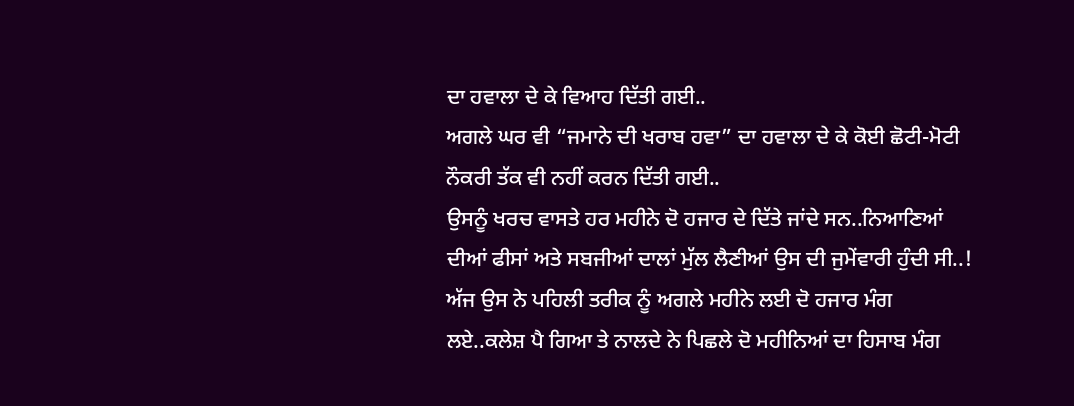ਦਾ ਹਵਾਲਾ ਦੇ ਕੇ ਵਿਆਹ ਦਿੱਤੀ ਗਈ..
ਅਗਲੇ ਘਰ ਵੀ “ਜਮਾਨੇ ਦੀ ਖਰਾਬ ਹਵਾ” ਦਾ ਹਵਾਲਾ ਦੇ ਕੇ ਕੋਈ ਛੋਟੀ-ਮੋਟੀ ਨੌਕਰੀ ਤੱਕ ਵੀ ਨਹੀਂ ਕਰਨ ਦਿੱਤੀ ਗਈ..
ਉਸਨੂੰ ਖਰਚ ਵਾਸਤੇ ਹਰ ਮਹੀਨੇ ਦੋ ਹਜਾਰ ਦੇ ਦਿੱਤੇ ਜਾਂਦੇ ਸਨ..ਨਿਆਣਿਆਂ ਦੀਆਂ ਫੀਸਾਂ ਅਤੇ ਸਬਜੀਆਂ ਦਾਲਾਂ ਮੁੱਲ ਲੈਣੀਆਂ ਉਸ ਦੀ ਜੁਮੇਂਵਾਰੀ ਹੁੰਦੀ ਸੀ..!
ਅੱਜ ਉਸ ਨੇ ਪਹਿਲੀ ਤਰੀਕ ਨੂੰ ਅਗਲੇ ਮਹੀਨੇ ਲਈ ਦੋ ਹਜਾਰ ਮੰਗ ਲਏ..ਕਲੇਸ਼ ਪੈ ਗਿਆ ਤੇ ਨਾਲਦੇ ਨੇ ਪਿਛਲੇ ਦੋ ਮਹੀਨਿਆਂ ਦਾ ਹਿਸਾਬ ਮੰਗ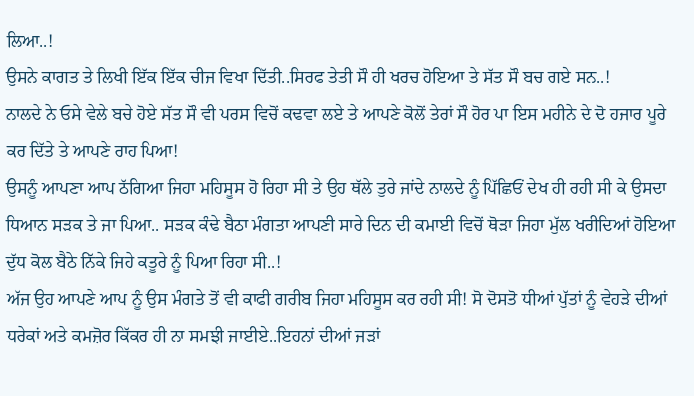ਲਿਆ..!
ਉਸਨੇ ਕਾਗਤ ਤੇ ਲਿਖੀ ਇੱਕ ਇੱਕ ਚੀਜ ਵਿਖਾ ਦਿੱਤੀ..ਸਿਰਫ ਤੇਤੀ ਸੌ ਹੀ ਖਰਚ ਹੋਇਆ ਤੇ ਸੱਤ ਸੌ ਬਚ ਗਏ ਸਨ..!
ਨਾਲਦੇ ਨੇ ਓਸੇ ਵੇਲੇ ਬਚੇ ਹੋਏ ਸੱਤ ਸੌ ਵੀ ਪਰਸ ਵਿਚੋਂ ਕਢਵਾ ਲਏ ਤੇ ਆਪਣੇ ਕੋਲੋਂ ਤੇਰਾਂ ਸੌ ਹੋਰ ਪਾ ਇਸ ਮਹੀਨੇ ਦੇ ਦੋ ਹਜਾਰ ਪੂਰੇ ਕਰ ਦਿੱਤੇ ਤੇ ਆਪਣੇ ਰਾਹ ਪਿਆ!
ਉਸਨੂੰ ਆਪਣਾ ਆਪ ਠੱਗਿਆ ਜਿਹਾ ਮਹਿਸੂਸ ਹੋ ਰਿਹਾ ਸੀ ਤੇ ਉਹ ਥੱਲੇ ਤੁਰੇ ਜਾਂਦੇ ਨਾਲਦੇ ਨੂੰ ਪਿੱਛਿਓਂ ਦੇਖ ਹੀ ਰਹੀ ਸੀ ਕੇ ਉਸਦਾ ਧਿਆਨ ਸੜਕ ਤੇ ਜਾ ਪਿਆ.. ਸੜਕ ਕੰਢੇ ਬੈਠਾ ਮੰਗਤਾ ਆਪਣੀ ਸਾਰੇ ਦਿਨ ਦੀ ਕਮਾਈ ਵਿਚੋਂ ਥੋੜਾ ਜਿਹਾ ਮੁੱਲ ਖਰੀਦਿਆਂ ਹੋਇਆ ਦੁੱਧ ਕੋਲ ਬੈਠੇ ਨਿੱਕੇ ਜਿਹੇ ਕਤੂਰੇ ਨੂੰ ਪਿਆ ਰਿਹਾ ਸੀ..!
ਅੱਜ ਉਹ ਆਪਣੇ ਆਪ ਨੂੰ ਉਸ ਮੰਗਤੇ ਤੋਂ ਵੀ ਕਾਫੀ ਗਰੀਬ ਜਿਹਾ ਮਹਿਸੂਸ ਕਰ ਰਹੀ ਸੀ! ਸੋ ਦੋਸਤੋ ਧੀਆਂ ਪੁੱਤਾਂ ਨੂੰ ਵੇਹੜੇ ਦੀਆਂ ਧਰੇਕਾਂ ਅਤੇ ਕਮਜ਼ੋਰ ਕਿੱਕਰ ਹੀ ਨਾ ਸਮਝੀ ਜਾਈਏ..ਇਹਨਾਂ ਦੀਆਂ ਜੜਾਂ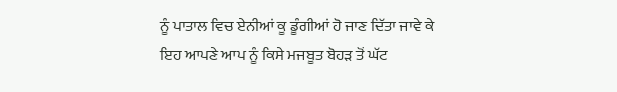ਨੂੰ ਪਾਤਾਲ ਵਿਚ ਏਨੀਆਂ ਕੂ ਡੂੰਗੀਆਂ ਹੋ ਜਾਣ ਦਿੱਤਾ ਜਾਵੇ ਕੇ ਇਹ ਆਪਣੇ ਆਪ ਨੂੰ ਕਿਸੇ ਮਜਬੂਤ ਬੋਹੜ ਤੋਂ ਘੱਟ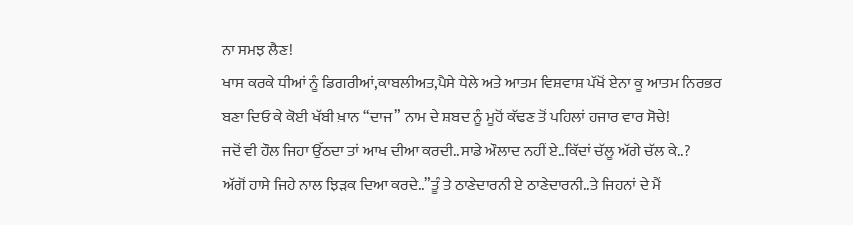ਨਾ ਸਮਝ ਲੈਣ!
ਖਾਸ ਕਰਕੇ ਧੀਆਂ ਨੂੰ ਡਿਗਰੀਆਂ,ਕਾਬਲੀਅਤ,ਪੈਸੇ ਧੇਲੇ ਅਤੇ ਆਤਮ ਵਿਸ਼ਵਾਸ਼ ਪੱਖੋਂ ਏਨਾ ਕੂ ਆਤਮ ਨਿਰਭਰ ਬਣਾ ਦਿਓ ਕੇ ਕੋਈ ਖੱਬੀ ਖ਼ਾਨ “ਦਾਜ” ਨਾਮ ਦੇ ਸ਼ਬਦ ਨੂੰ ਮੂਹੋਂ ਕੱਢਣ ਤੋਂ ਪਹਿਲਾਂ ਹਜਾਰ ਵਾਰ ਸੋਚੇ!
ਜਦੋਂ ਵੀ ਹੌਲ ਜਿਹਾ ਉੱਠਦਾ ਤਾਂ ਆਖ ਦੀਆ ਕਰਦੀ..ਸਾਡੇ ਔਲਾਦ ਨਹੀਂ ਏ..ਕਿੱਦਾਂ ਚੱਲੂ ਅੱਗੇ ਚੱਲ ਕੇ..?
ਅੱਗੋਂ ਹਾਸੇ ਜਿਹੇ ਨਾਲ ਝਿੜਕ ਦਿਆ ਕਰਦੇ..”ਤੂੰ ਤੇ ਠਾਣੇਦਾਰਨੀ ਏ ਠਾਣੇਦਾਰਨੀ..ਤੇ ਜਿਹਨਾਂ ਦੇ ਮੈਂ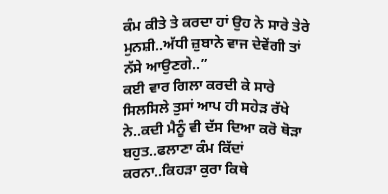ਕੰਮ ਕੀਤੇ ਤੇ ਕਰਦਾ ਹਾਂ ਉਹ ਨੇ ਸਾਰੇ ਤੇਰੇ ਮੁਨਸ਼ੀ..ਅੱਧੀ ਜ਼ੁਬਾਨੇ ਵਾਜ ਦੇਵੇਂਗੀ ਤਾਂ ਨੱਸੇ ਆਉਣਗੇ..”
ਕਈ ਵਾਰ ਗਿਲਾ ਕਰਦੀ ਕੇ ਸਾਰੇ ਸਿਲਸਿਲੇ ਤੁਸਾਂ ਆਪ ਹੀ ਸਹੇੜ ਰੱਖੇ ਨੇ..ਕਦੀ ਮੈਨੂੰ ਵੀ ਦੱਸ ਦਿਆ ਕਰੋ ਥੋੜਾ ਬਹੁਤ..ਫਲਾਣਾ ਕੰਮ ਕਿੱਦਾਂ ਕਰਨਾ..ਕਿਹੜਾ ਕੁਰਾ ਕਿਥੇ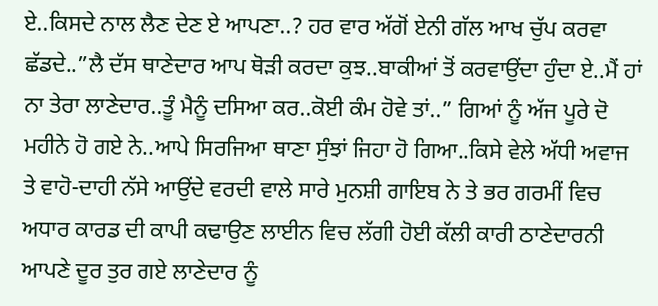ਏ..ਕਿਸਦੇ ਨਾਲ ਲੈਣ ਦੇਣ ਏ ਆਪਣਾ..? ਹਰ ਵਾਰ ਅੱਗੋਂ ਏਨੀ ਗੱਲ ਆਖ ਚੁੱਪ ਕਰਵਾ ਛੱਡਦੇ..”ਲੈ ਦੱਸ ਥਾਣੇਦਾਰ ਆਪ ਥੋੜੀ ਕਰਦਾ ਕੁਝ..ਬਾਕੀਆਂ ਤੋਂ ਕਰਵਾਉਂਦਾ ਹੁੰਦਾ ਏ..ਮੈਂ ਹਾਂ ਨਾ ਤੇਰਾ ਲਾਣੇਦਾਰ..ਤੂੰ ਮੈਨੂੰ ਦਸਿਆ ਕਰ..ਕੋਈ ਕੰਮ ਹੋਵੇ ਤਾਂ..” ਗਿਆਂ ਨੂੰ ਅੱਜ ਪੂਰੇ ਦੋ ਮਹੀਨੇ ਹੋ ਗਏ ਨੇ..ਆਪੇ ਸਿਰਜਿਆ ਥਾਣਾ ਸੁੰਝਾਂ ਜਿਹਾ ਹੋ ਗਿਆ..ਕਿਸੇ ਵੇਲੇ ਅੱਧੀ ਅਵਾਜ ਤੇ ਵਾਹੋ-ਦਾਹੀ ਨੱਸੇ ਆਉਂਦੇ ਵਰਦੀ ਵਾਲੇ ਸਾਰੇ ਮੁਨਸ਼ੀ ਗਾਇਬ ਨੇ ਤੇ ਭਰ ਗਰਮੀਂ ਵਿਚ ਅਧਾਰ ਕਾਰਡ ਦੀ ਕਾਪੀ ਕਢਾਉਣ ਲਾਈਨ ਵਿਚ ਲੱਗੀ ਹੋਈ ਕੱਲੀ ਕਾਰੀ ਠਾਣੇਦਾਰਨੀ ਆਪਣੇ ਦੂਰ ਤੁਰ ਗਏ ਲਾਣੇਦਾਰ ਨੂੰ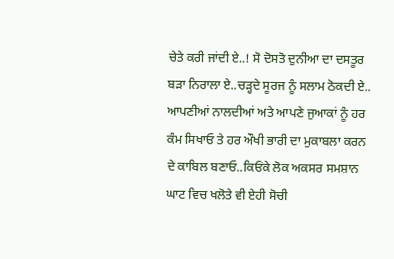ਚੇਤੇ ਕਰੀ ਜਾਂਦੀ ਏ..! ਸੋ ਦੋਸਤੋ ਦੁਨੀਆ ਦਾ ਦਸਤੂਰ ਬੜਾ ਨਿਰਾਲਾ ਏ..ਚੜ੍ਹਦੇ ਸੂਰਜ ਨੂੰ ਸਲਾਮ ਠੋਕਦੀ ਏ..
ਆਪਣੀਆਂ ਨਾਲਦੀਆਂ ਅਤੇ ਆਪਣੇ ਜੁਆਕਾਂ ਨੂੰ ਹਰ ਕੰਮ ਸਿਖਾਓ ਤੇ ਹਰ ਔਖੀ ਭਾਰੀ ਦਾ ਮੁਕਾਬਲਾ ਕਰਨ ਦੇ ਕਾਬਿਲ ਬਣਾਓ..ਕਿਓਂਕੇ ਲੋਕ ਅਕਸਰ ਸਮਸ਼ਾਨ ਘਾਟ ਵਿਚ ਖਲੋਤੇ ਵੀ ਏਹੀ ਸੋਚੀ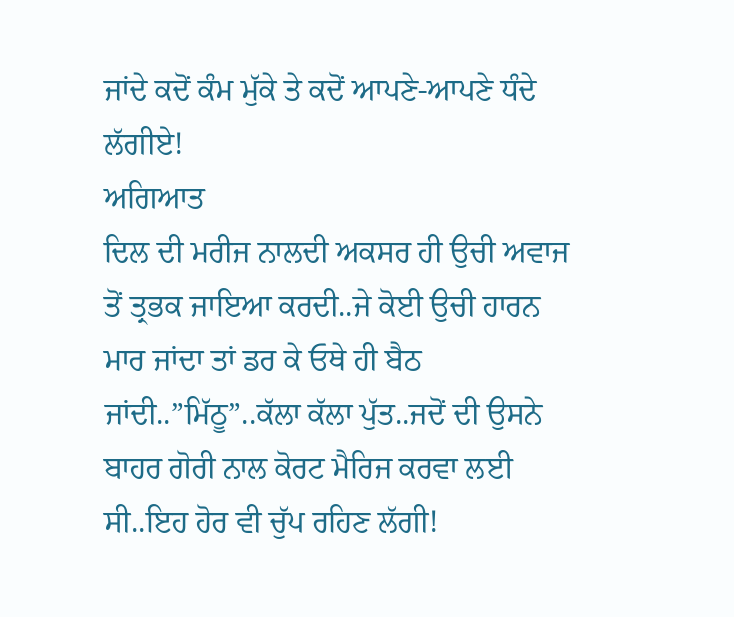ਜਾਂਦੇ ਕਦੋਂ ਕੰਮ ਮੁੱਕੇ ਤੇ ਕਦੋਂ ਆਪਣੇ-ਆਪਣੇ ਧੰਦੇ ਲੱਗੀਏ!
ਅਗਿਆਤ
ਦਿਲ ਦੀ ਮਰੀਜ ਨਾਲਦੀ ਅਕਸਰ ਹੀ ਉਚੀ ਅਵਾਜ ਤੋਂ ਤ੍ਰਭਕ ਜਾਇਆ ਕਰਦੀ..ਜੇ ਕੋਈ ਉਚੀ ਹਾਰਨ ਮਾਰ ਜਾਂਦਾ ਤਾਂ ਡਰ ਕੇ ਓਥੇ ਹੀ ਬੈਠ ਜਾਂਦੀ..”ਮਿੱਠੂ”..ਕੱਲਾ ਕੱਲਾ ਪੁੱਤ..ਜਦੋਂ ਦੀ ਉਸਨੇ ਬਾਹਰ ਗੋਰੀ ਨਾਲ ਕੋਰਟ ਮੈਰਿਜ ਕਰਵਾ ਲਈ ਸੀ..ਇਹ ਹੋਰ ਵੀ ਚੁੱਪ ਰਹਿਣ ਲੱਗੀ!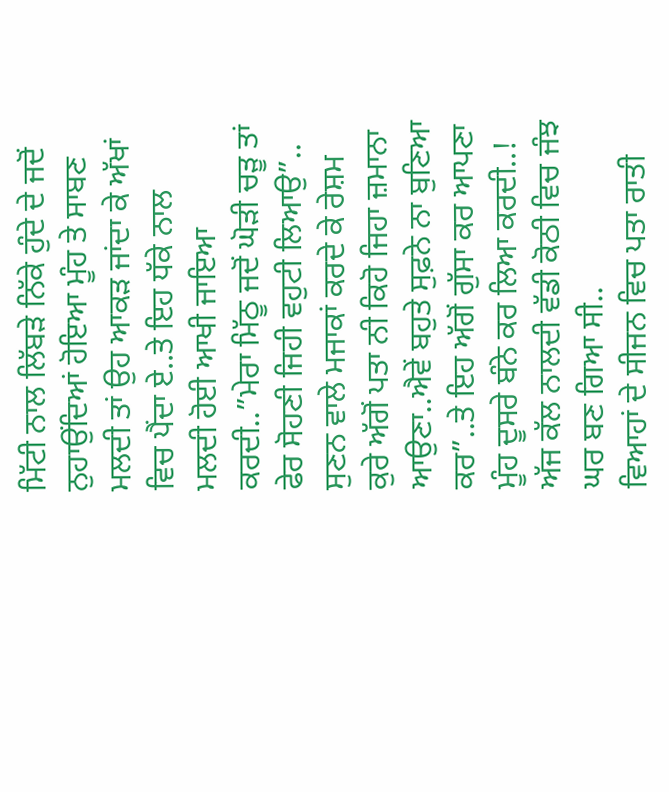ਮਿੱਟੀ ਨਾਲ ਲਿੱਬੜੇ ਨਿੱਕੇ ਹੁੰਦੇ ਦੇ ਜਦੋਂ ਨੁਹਾਉਂਦਿਆਂ ਹੋਇਆ ਮੂੰਹ ਤੇ ਸਾਬਣ ਮਲਦੀ ਤਾਂ ਉਹ ਆਕੜ ਜਾਂਦਾ ਕੇ ਅੱਖਾਂ ਵਿਚ ਪੈਂਦਾ ਏ..ਤੇ ਇਹ ਧੱਕੇ ਨਾਲ ਮਲਦੀ ਹੋਈ ਆਖੀ ਜਾਇਆ ਕਰਦੀ..”ਮੇਰਾ ਮਿੱਠੂ ਜਦੋਂ ਘੋੜੀ ਚੜੂ ਤਾਂ ਫੇਰ ਸੋਹਣੀ ਜਿਹੀ ਵਹੁਟੀ ਲਿਆਉ”..
ਸੁਣਨ ਵਾਲੇ ਮਜਾਕਾਂ ਕਰਦੇ ਕੇ ਰੇਸ਼ਮ ਕੁਰੇ ਅੱਗੋਂ ਪਤਾ ਨੀ ਕਿਹੋ ਜਿਹਾ ਜ਼ਮਾਨਾ ਆਉਣਾ..ਐਵੇਂ ਬਹੁਤੇ ਸੁਫ਼ਨੇ ਨਾ ਬੁਣਿਆ ਕਰ”..ਤੇ ਇਹ ਅੱਗੋਂ ਗੁੱਸਾ ਕਰ ਆਪਣਾ ਮੂੰਹ ਦੂਸਰੇ ਬੰਨੇ ਕਰ ਲਿਆ ਕਰਦੀ..! ਅੱਜ ਕੱਲ ਨਾਲਦੀ ਵੱਡੀ ਕੋਠੀ ਵਿਚ ਜੰਝ ਘਰ ਬਣ ਗਿਆ ਸੀ..
ਵਿਆਹਾਂ ਦੇ ਸੀਜਨ ਵਿਚ ਪਤਾ ਰਾਤੀ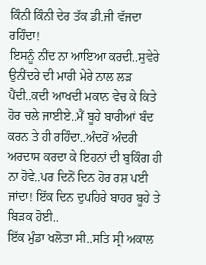ਕਿੰਨੀ ਕਿੰਨੀ ਦੇਰ ਤੱਕ ਡੀ.ਜੀ ਵੱਜਦਾ ਰਹਿੰਦਾ!
ਇਸਨੂੰ ਨੀਂਦ ਨਾ ਆਇਆ ਕਰਦੀ..ਸੁਵੇਰੇ ਉਨੀਂਦਰੇ ਦੀ ਮਾਰੀ ਮੇਰੇ ਨਾਲ ਲੜ ਪੈਂਦੀ..ਕਦੀ ਆਖਦੀ ਮਕਾਨ ਵੇਚ ਕੇ ਕਿਤੇ ਹੋਰ ਚਲੇ ਜਾਈਏ..ਮੈਂ ਬੂਹੇ ਬਾਰੀਆਂ ਬੰਦ ਕਰਨ ਤੇ ਹੀ ਰਹਿੰਦਾ..ਅੰਦਰੋਂ ਅੰਦਰੀ ਅਰਦਾਸ ਕਰਦਾ ਕੇ ਇਹਨਾਂ ਦੀ ਬੁਕਿੰਗ ਹੀ ਨਾ ਹੋਵੇ..ਪਰ ਦਿਨੋਂ ਦਿਨ ਹੋਰ ਰਸ਼ ਪਈ ਜਾਂਦਾ! ਇੱਕ ਦਿਨ ਦੁਪਹਿਰੇ ਬਾਹਰ ਬੂਹੇ ਤੇ ਬਿੜਕ ਹੋਈ..
ਇੱਕ ਮੁੰਡਾ ਖਲੋਤਾ ਸੀ..ਸਤਿ ਸ੍ਰੀ ਅਕਾਲ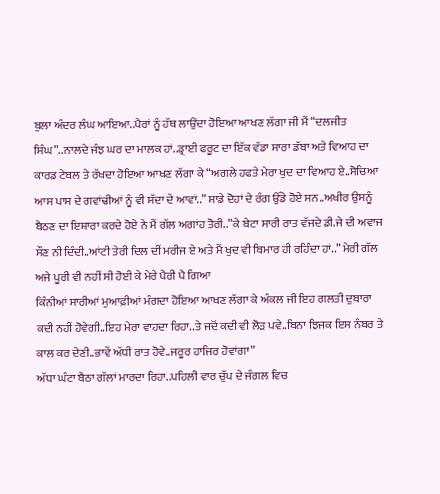ਬੁਲਾ ਅੰਦਰ ਲੰਘ ਆਇਆ..ਪੈਰਾਂ ਨੂੰ ਹੱਥ ਲਾਉਂਦਾ ਹੋਇਆ ਆਖਣ ਲੱਗਾ ਜੀ ਮੈਂ “ਦਲਜੀਤ ਸਿੰਘ”..ਨਾਲਦੇ ਜੰਝ ਘਰ ਦਾ ਮਾਲਕ ਹਾਂ..ਡ੍ਰਾਈ ਫਰੂਟ ਦਾ ਇੱਕ ਵੱਡਾ ਸਾਰਾ ਡੱਬਾ ਅਤੇ ਵਿਆਹ ਦਾ ਕਾਰਡ ਟੇਬਲ ਤੇ ਰੱਖਦਾ ਹੋਇਆ ਆਖਣ ਲੱਗਾ ਕੇ “ਅਗਲੇ ਹਫਤੇ ਮੇਰਾ ਖੁਦ ਦਾ ਵਿਆਹ ਏ..ਸੋਚਿਆ ਆਸ ਪਾਸ ਦੇ ਗਵਾਂਢੀਆਂ ਨੂੰ ਵੀ ਸੱਦਾ ਦੇ ਆਵਾਂ..” ਸਾਡੇ ਦੋਹਾਂ ਦੇ ਰੰਗ ਉੱਡੇ ਹੋਏ ਸਨ..ਅਖੀਰ ਉਸਨੂੰ ਬੈਠਣ ਦਾ ਇਸ਼ਾਰਾ ਕਰਦੇ ਹੋਏ ਨੇ ਮੈਂ ਗੱਲ ਅਗਾਂਹ ਤੋਰੀ..”ਕੇ ਬੇਟਾ ਸਾਰੀ ਰਾਤ ਵੱਜਦੇ ਡੀ.ਜੇ ਦੀ ਅਵਾਜ ਸੌਣ ਨੀ ਦਿੰਦੀ..ਆਂਟੀ ਤੇਰੀ ਦਿਲ ਦੀਂ ਮਰੀਜ ਏ ਅਤੇ ਮੈਂ ਖੁਦ ਵੀ ਬਿਮਾਰ ਹੀ ਰਹਿੰਦਾ ਹਾਂ..” ਮੇਰੀ ਗੱਲ ਅਜੇ ਪੂਰੀ ਵੀ ਨਹੀਂ ਸੀ ਹੋਈ ਕੇ ਮੇਰੇ ਪੈਰੀ ਪੈ ਗਿਆ
ਕਿੰਨੀਆਂ ਸਾਰੀਆਂ ਮੁਆਫ਼ੀਆਂ ਮੰਗਦਾ ਹੋਇਆ ਆਖਣ ਲੱਗਾ ਕੇ ਅੰਕਲ ਜੀ ਇਹ ਗਲਤੀ ਦੁਬਾਰਾ ਕਦੀ ਨਹੀਂ ਹੋਵੇਗੀ..ਇਹ ਮੇਰਾ ਵਾਹਦਾ ਰਿਹਾ..ਤੇ ਜਦੋਂ ਕਦੀ ਵੀ ਲੋੜ ਪਵੇ..ਬਿਨਾ ਝਿਜਕ ਇਸ ਨੰਬਰ ਤੇ ਕਾਲ ਕਰ ਦੇਣੀ..ਭਾਵੇਂ ਅੱਧੀ ਰਾਤ ਹੋਵੇ..ਜਰੂਰ ਹਾਜਿਰ ਹੋਵਾਂਗਾ”
ਅੱਧਾ ਘੰਟਾ ਬੈਠਾ ਗੱਲਾਂ ਮਾਰਦਾ ਰਿਹਾ..ਪਹਿਲੀ ਵਾਰ ਚੁੱਪ ਦੇ ਜੰਗਲ ਵਿਚ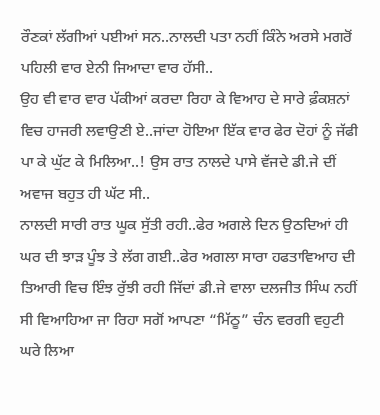ਰੌਣਕਾਂ ਲੱਗੀਆਂ ਪਈਆਂ ਸਨ..ਨਾਲਦੀ ਪਤਾ ਨਹੀਂ ਕਿੰਨੇ ਅਰਸੇ ਮਗਰੋਂ ਪਹਿਲੀ ਵਾਰ ਏਨੀ ਜਿਆਦਾ ਵਾਰ ਹੱਸੀ..
ਉਹ ਵੀ ਵਾਰ ਵਾਰ ਪੱਕੀਆਂ ਕਰਦਾ ਰਿਹਾ ਕੇ ਵਿਆਹ ਦੇ ਸਾਰੇ ਫ਼ੰਕਸ਼ਨਾਂ ਵਿਚ ਹਾਜਰੀ ਲਵਾਉਣੀ ਏ..ਜਾਂਦਾ ਹੋਇਆ ਇੱਕ ਵਾਰ ਫੇਰ ਦੋਹਾਂ ਨੂੰ ਜੱਫੀ ਪਾ ਕੇ ਘੁੱਟ ਕੇ ਮਿਲਿਆ..! ਉਸ ਰਾਤ ਨਾਲਦੇ ਪਾਸੇ ਵੱਜਦੇ ਡੀ.ਜੇ ਦੀਂ ਅਵਾਜ ਬਹੁਤ ਹੀ ਘੱਟ ਸੀ..
ਨਾਲਦੀ ਸਾਰੀ ਰਾਤ ਘੂਕ ਸੁੱਤੀ ਰਹੀ..ਫੇਰ ਅਗਲੇ ਦਿਨ ਉਠਦਿਆਂ ਹੀ ਘਰ ਦੀ ਝਾੜ ਪੂੰਝ ਤੇ ਲੱਗ ਗਈ..ਫੇਰ ਅਗਲਾ ਸਾਰਾ ਹਫਤਾਵਿਆਹ ਦੀ ਤਿਆਰੀ ਵਿਚ ਇੰਝ ਰੁੱਝੀ ਰਹੀ ਜਿੱਦਾਂ ਡੀ.ਜੇ ਵਾਲਾ ਦਲਜੀਤ ਸਿੰਘ ਨਹੀਂ ਸੀ ਵਿਆਹਿਆ ਜਾ ਰਿਹਾ ਸਗੋਂ ਆਪਣਾ “ਮਿੱਠੂ” ਚੰਨ ਵਰਗੀ ਵਹੁਟੀ ਘਰੇ ਲਿਆ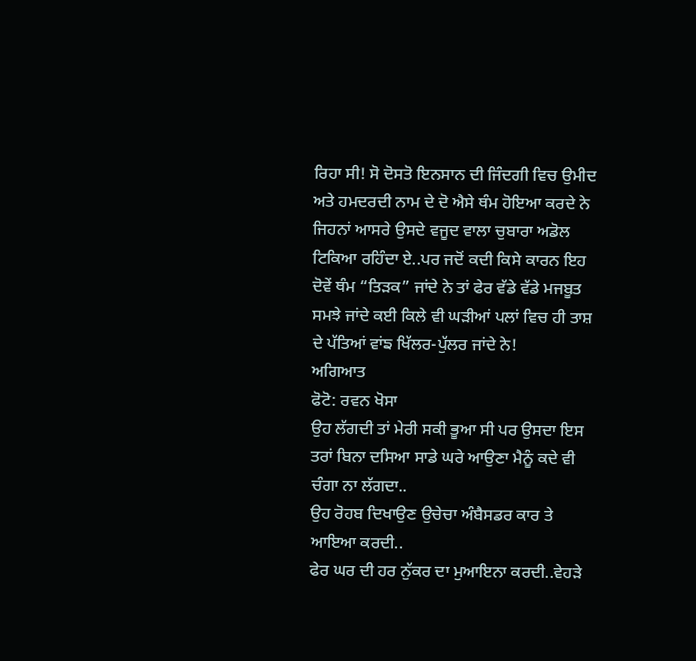ਰਿਹਾ ਸੀ! ਸੋ ਦੋਸਤੋ ਇਨਸਾਨ ਦੀ ਜਿੰਦਗੀ ਵਿਚ ਉਮੀਦ ਅਤੇ ਹਮਦਰਦੀ ਨਾਮ ਦੇ ਦੋ ਐਸੇ ਥੰਮ ਹੋਇਆ ਕਰਦੇ ਨੇ ਜਿਹਨਾਂ ਆਸਰੇ ਉਸਦੇ ਵਜੂਦ ਵਾਲਾ ਚੁਬਾਰਾ ਅਡੋਲ ਟਿਕਿਆ ਰਹਿੰਦਾ ਏ..ਪਰ ਜਦੋਂ ਕਦੀ ਕਿਸੇ ਕਾਰਨ ਇਹ ਦੋਵੇਂ ਥੰਮ “ਤਿੜਕ” ਜਾਂਦੇ ਨੇ ਤਾਂ ਫੇਰ ਵੱਡੇ ਵੱਡੇ ਮਜਬੂਤ ਸਮਝੇ ਜਾਂਦੇ ਕਈ ਕਿਲੇ ਵੀ ਘੜੀਆਂ ਪਲਾਂ ਵਿਚ ਹੀ ਤਾਸ਼ ਦੇ ਪੱਤਿਆਂ ਵਾਂਙ ਖਿੱਲਰ-ਪੁੱਲਰ ਜਾਂਦੇ ਨੇ!
ਅਗਿਆਤ
ਫੋਟੋ: ਰਵਨ ਖੋਸਾ
ਉਹ ਲੱਗਦੀ ਤਾਂ ਮੇਰੀ ਸਕੀ ਭੂਆ ਸੀ ਪਰ ਉਸਦਾ ਇਸ ਤਰਾਂ ਬਿਨਾ ਦਸਿਆ ਸਾਡੇ ਘਰੇ ਆਉਣਾ ਮੈਨੂੰ ਕਦੇ ਵੀ ਚੰਗਾ ਨਾ ਲੱਗਦਾ..
ਉਹ ਰੋਹਬ ਦਿਖਾਉਣ ਉਚੇਚਾ ਅੰਬੈਸਡਰ ਕਾਰ ਤੇ ਆਇਆ ਕਰਦੀ..
ਫੇਰ ਘਰ ਦੀ ਹਰ ਨੁੱਕਰ ਦਾ ਮੁਆਇਨਾ ਕਰਦੀ..ਵੇਹੜੇ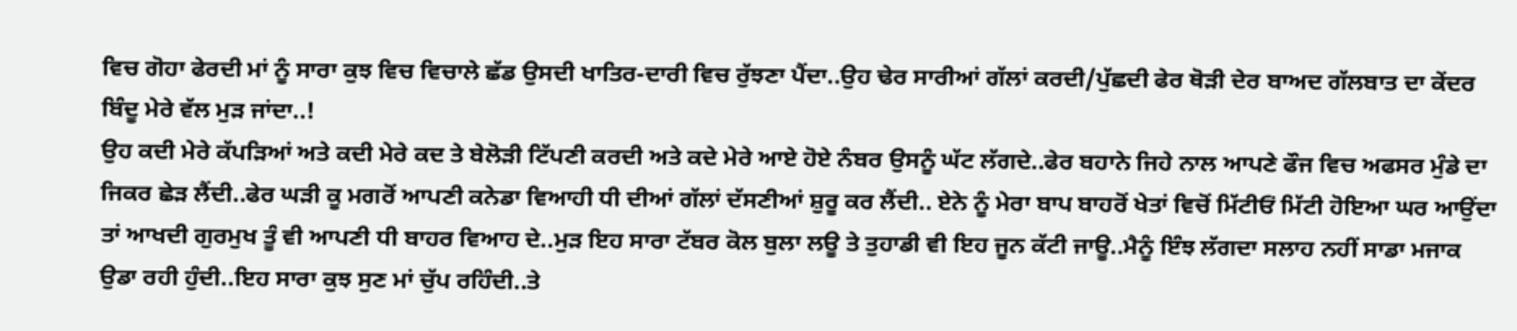ਵਿਚ ਗੋਹਾ ਫੇਰਦੀ ਮਾਂ ਨੂੰ ਸਾਰਾ ਕੁਝ ਵਿਚ ਵਿਚਾਲੇ ਛੱਡ ਉਸਦੀ ਖਾਤਿਰ-ਦਾਰੀ ਵਿਚ ਰੁੱਝਣਾ ਪੈਂਦਾ..ਉਹ ਢੇਰ ਸਾਰੀਆਂ ਗੱਲਾਂ ਕਰਦੀ/ਪੁੱਛਦੀ ਫੇਰ ਥੋੜੀ ਦੇਰ ਬਾਅਦ ਗੱਲਬਾਤ ਦਾ ਕੇਂਦਰ ਬਿੰਦੂ ਮੇਰੇ ਵੱਲ ਮੁੜ ਜਾਂਦਾ..!
ਉਹ ਕਦੀ ਮੇਰੇ ਕੱਪੜਿਆਂ ਅਤੇ ਕਦੀ ਮੇਰੇ ਕਦ ਤੇ ਬੇਲੋੜੀ ਟਿੱਪਣੀ ਕਰਦੀ ਅਤੇ ਕਦੇ ਮੇਰੇ ਆਏ ਹੋਏ ਨੰਬਰ ਉਸਨੂੰ ਘੱਟ ਲੱਗਦੇ..ਫੇਰ ਬਹਾਨੇ ਜਿਹੇ ਨਾਲ ਆਪਣੇ ਫੌਜ ਵਿਚ ਅਫਸਰ ਮੁੰਡੇ ਦਾ ਜਿਕਰ ਛੇੜ ਲੈਂਦੀ..ਫੇਰ ਘੜੀ ਕੂ ਮਗਰੋਂ ਆਪਣੀ ਕਨੇਡਾ ਵਿਆਹੀ ਧੀ ਦੀਆਂ ਗੱਲਾਂ ਦੱਸਣੀਆਂ ਸ਼ੁਰੂ ਕਰ ਲੈਂਦੀ.. ਏਨੇ ਨੂੰ ਮੇਰਾ ਬਾਪ ਬਾਹਰੋਂ ਖੇਤਾਂ ਵਿਚੋਂ ਮਿੱਟੀਓਂ ਮਿੱਟੀ ਹੋਇਆ ਘਰ ਆਉਂਦਾ ਤਾਂ ਆਖਦੀ ਗੁਰਮੁਖ ਤੂੰ ਵੀ ਆਪਣੀ ਧੀ ਬਾਹਰ ਵਿਆਹ ਦੇ..ਮੁੜ ਇਹ ਸਾਰਾ ਟੱਬਰ ਕੋਲ ਬੁਲਾ ਲਊ ਤੇ ਤੁਹਾਡੀ ਵੀ ਇਹ ਜੂਨ ਕੱਟੀ ਜਾਊ..ਮੈਨੂੰ ਇੰਝ ਲੱਗਦਾ ਸਲਾਹ ਨਹੀਂ ਸਾਡਾ ਮਜਾਕ ਉਡਾ ਰਹੀ ਹੁੰਦੀ..ਇਹ ਸਾਰਾ ਕੁਝ ਸੁਣ ਮਾਂ ਚੁੱਪ ਰਹਿੰਦੀ..ਤੇ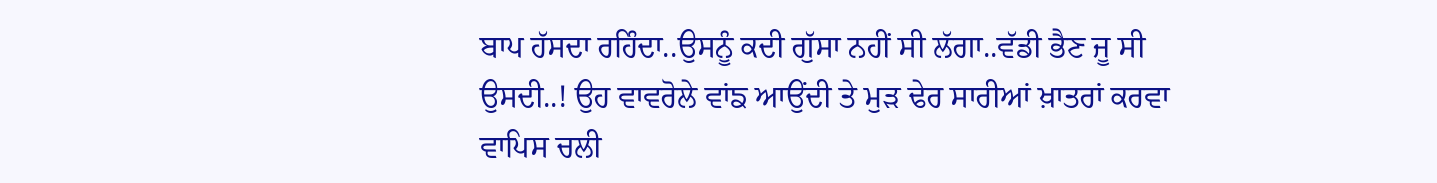ਬਾਪ ਹੱਸਦਾ ਰਹਿੰਦਾ..ਉਸਨੂੰ ਕਦੀ ਗੁੱਸਾ ਨਹੀਂ ਸੀ ਲੱਗਾ..ਵੱਡੀ ਭੈਣ ਜੂ ਸੀ ਉਸਦੀ..! ਉਹ ਵਾਵਰੋਲੇ ਵਾਂਙ ਆਉਂਦੀ ਤੇ ਮੁੜ ਢੇਰ ਸਾਰੀਆਂ ਖ਼ਾਤਰਾਂ ਕਰਵਾ ਵਾਪਿਸ ਚਲੀ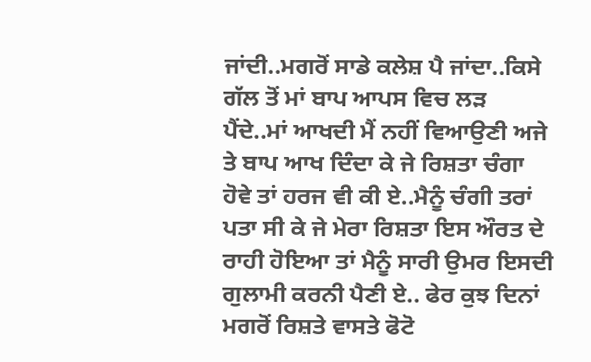ਜਾਂਦੀ..ਮਗਰੋਂ ਸਾਡੇ ਕਲੇਸ਼ ਪੈ ਜਾਂਦਾ..ਕਿਸੇ ਗੱਲ ਤੋਂ ਮਾਂ ਬਾਪ ਆਪਸ ਵਿਚ ਲੜ ਪੈਂਦੇ..ਮਾਂ ਆਖਦੀ ਮੈਂ ਨਹੀਂ ਵਿਆਉਣੀ ਅਜੇ ਤੇ ਬਾਪ ਆਖ ਦਿੰਦਾ ਕੇ ਜੇ ਰਿਸ਼ਤਾ ਚੰਗਾ ਹੋਵੇ ਤਾਂ ਹਰਜ ਵੀ ਕੀ ਏ..ਮੈਨੂੰ ਚੰਗੀ ਤਰਾਂ ਪਤਾ ਸੀ ਕੇ ਜੇ ਮੇਰਾ ਰਿਸ਼ਤਾ ਇਸ ਔਰਤ ਦੇ ਰਾਹੀ ਹੋਇਆ ਤਾਂ ਮੈਨੂੰ ਸਾਰੀ ਉਮਰ ਇਸਦੀ ਗੁਲਾਮੀ ਕਰਨੀ ਪੈਣੀ ਏ.. ਫੇਰ ਕੁਝ ਦਿਨਾਂ ਮਗਰੋਂ ਰਿਸ਼ਤੇ ਵਾਸਤੇ ਫੋਟੋ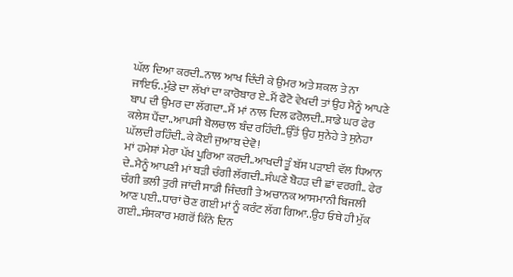ਘੱਲ ਦਿਆ ਕਰਦੀ..ਨਾਲ ਆਖ ਦਿੰਦੀ ਕੇ ਉਮਰ ਅਤੇ ਸ਼ਕਲ ਤੇ ਨਾ ਜਾਇਓ..ਮੁੰਡੇ ਦਾ ਲੱਖਾਂ ਦਾ ਕਾਰੋਬਾਰ ਏ..ਮੈਂ ਫੋਟੋ ਵੇਖਦੀ ਤਾਂ ਉਹ ਮੈਨੂੰ ਆਪਣੇ ਬਾਪ ਦੀ ਉਮਰ ਦਾ ਲੱਗਦਾ..ਮੈਂ ਮਾਂ ਨਾਲ ਦਿਲ ਫਰੋਲਦੀ..ਸਾਡੇ ਘਰ ਫੇਰ ਕਲੇਸ਼ ਪੈਂਦਾ..ਆਪਸੀ ਬੋਲਚਾਲ ਬੰਦ ਰਹਿੰਦੀ..ਉੱਤੋਂ ਉਹ ਸੁਨੇਹੇ ਤੇ ਸੁਨੇਹਾ ਘੱਲਦੀ ਰਹਿੰਦੀ..ਕੇ ਕੋਈ ਜੁਆਬ ਦੇਵੋ!
ਮਾਂ ਹਮੇਸ਼ਾਂ ਮੇਰਾ ਪੱਖ ਪੂਰਿਆ ਕਰਦੀ..ਆਖਦੀ ਤੂੰ ਬੱਸ ਪੜਾਈ ਵੱਲ ਧਿਆਨ ਦੇ..ਮੈਨੂੰ ਆਪਣੀ ਮਾਂ ਬੜੀ ਚੰਗੀ ਲੱਗਦੀ..ਸੰਘਣੇ ਬੋਹੜ ਦੀ ਛਾਂ ਵਰਗੀ.. ਫੇਰ ਚੰਗੀ ਭਲੀ ਤੁਰੀ ਜਾਂਦੀ ਸਾਡੀ ਜਿੰਦਗੀ ਤੇ ਅਚਾਨਕ ਆਸਮਾਨੀ ਬਿਜਲੀ ਆਣ ਪਈ..ਧਾਰਾਂ ਚੋਣ ਗਈ ਮਾਂ ਨੂੰ ਕਰੰਟ ਲੱਗ ਗਿਆ..ਉਹ ਓਥੇ ਹੀ ਮੁੱਕ ਗਈ..ਸੰਸਕਾਰ ਮਗਰੋਂ ਕਿੰਨੇ ਦਿਨ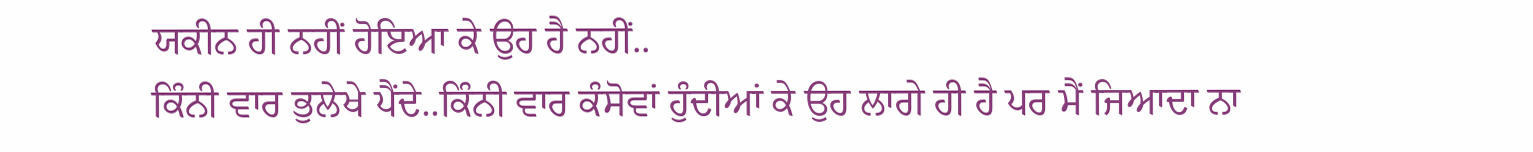ਯਕੀਨ ਹੀ ਨਹੀਂ ਹੋਇਆ ਕੇ ਉਹ ਹੈ ਨਹੀਂ..
ਕਿੰਨੀ ਵਾਰ ਭੁਲੇਖੇ ਪੈਂਦੇ..ਕਿੰਨੀ ਵਾਰ ਕੰਸੋਵਾਂ ਹੁੰਦੀਆਂ ਕੇ ਉਹ ਲਾਗੇ ਹੀ ਹੈ ਪਰ ਮੈਂ ਜਿਆਦਾ ਨਾ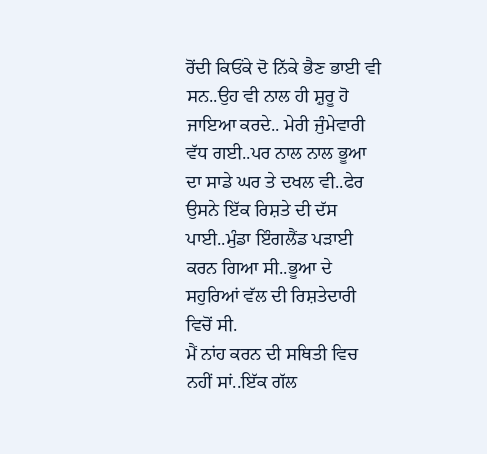ਰੋਂਦੀ ਕਿਓਂਕੇ ਦੋ ਨਿੱਕੇ ਭੈਣ ਭਾਈ ਵੀ ਸਨ..ਉਹ ਵੀ ਨਾਲ ਹੀ ਸ਼ੁਰੂ ਹੋ ਜਾਇਆ ਕਰਦੇ.. ਮੇਰੀ ਜੁੰਮੇਵਾਰੀ ਵੱਧ ਗਈ..ਪਰ ਨਾਲ ਨਾਲ ਭੂਆ ਦਾ ਸਾਡੇ ਘਰ ਤੇ ਦਖਲ ਵੀ..ਫੇਰ ਉਸਨੇ ਇੱਕ ਰਿਸ਼ਤੇ ਦੀ ਦੱਸ ਪਾਈ..ਮੁੰਡਾ ਇੰਗਲੈਂਡ ਪੜਾਈ ਕਰਨ ਗਿਆ ਸੀ..ਭੂਆ ਦੇ ਸਹੁਰਿਆਂ ਵੱਲ ਦੀ ਰਿਸ਼ਤੇਦਾਰੀ ਵਿਚੋਂ ਸੀ.
ਮੈਂ ਨਾਂਹ ਕਰਨ ਦੀ ਸਥਿਤੀ ਵਿਚ ਨਹੀਂ ਸਾਂ..ਇੱਕ ਗੱਲ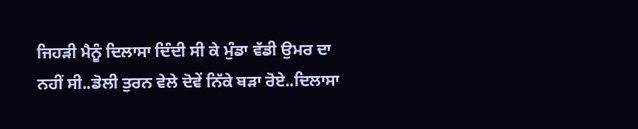ਜਿਹੜੀ ਮੈਨੂੰ ਦਿਲਾਸਾ ਦਿੰਦੀ ਸੀ ਕੇ ਮੁੰਡਾ ਵੱਡੀ ਉਮਰ ਦਾ ਨਹੀਂ ਸੀ..ਡੋਲੀ ਤੁਰਨ ਵੇਲੇ ਦੋਵੇਂ ਨਿੱਕੇ ਬੜਾ ਰੋਏ..ਦਿਲਾਸਾ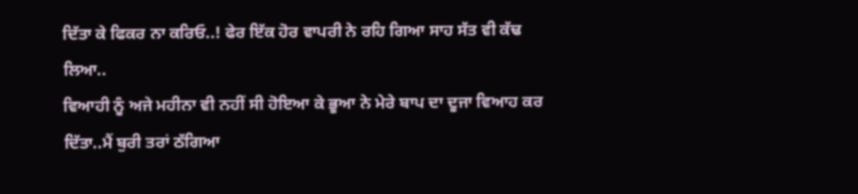ਦਿੱਤਾ ਕੇ ਫਿਕਰ ਨਾ ਕਰਿਓ..! ਫੇਰ ਇੱਕ ਹੋਰ ਵਾਪਰੀ ਨੇ ਰਹਿ ਗਿਆ ਸਾਹ ਸੱਤ ਵੀ ਕੱਢ ਲਿਆ..
ਵਿਆਹੀ ਨੂੰ ਅਜੇ ਮਹੀਨਾ ਵੀ ਨਹੀਂ ਸੀ ਹੋਇਆ ਕੇ ਭੂਆ ਨੇ ਮੇਰੇ ਬਾਪ ਦਾ ਦੂਜਾ ਵਿਆਹ ਕਰ ਦਿੱਤਾ..ਮੈਂ ਬੁਰੀ ਤਰਾਂ ਠੱਗਿਆ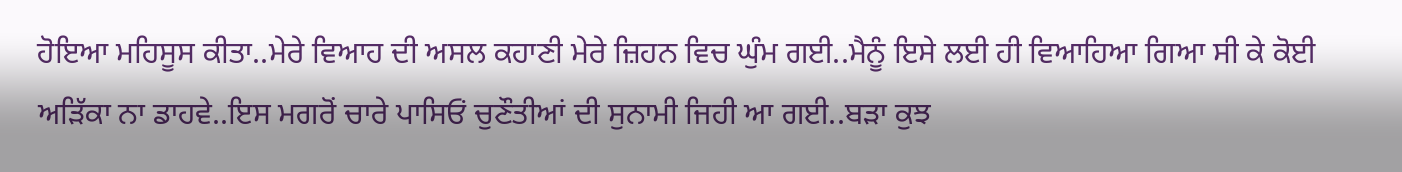ਹੋਇਆ ਮਹਿਸੂਸ ਕੀਤਾ..ਮੇਰੇ ਵਿਆਹ ਦੀ ਅਸਲ ਕਹਾਣੀ ਮੇਰੇ ਜ਼ਿਹਨ ਵਿਚ ਘੁੰਮ ਗਈ..ਮੈਨੂੰ ਇਸੇ ਲਈ ਹੀ ਵਿਆਹਿਆ ਗਿਆ ਸੀ ਕੇ ਕੋਈ ਅੜਿੱਕਾ ਨਾ ਡਾਹਵੇ..ਇਸ ਮਗਰੋਂ ਚਾਰੇ ਪਾਸਿਓਂ ਚੁਣੌਤੀਆਂ ਦੀ ਸੁਨਾਮੀ ਜਿਹੀ ਆ ਗਈ..ਬੜਾ ਕੁਝ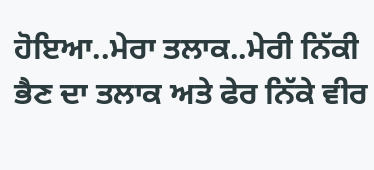ਹੋਇਆ..ਮੇਰਾ ਤਲਾਕ..ਮੇਰੀ ਨਿੱਕੀ ਭੈਣ ਦਾ ਤਲਾਕ ਅਤੇ ਫੇਰ ਨਿੱਕੇ ਵੀਰ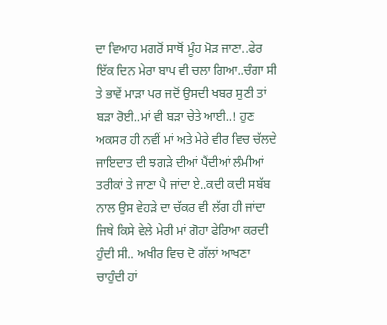ਦਾ ਵਿਆਹ ਮਗਰੋਂ ਸਾਥੋਂ ਮੂੰਹ ਮੋੜ ਜਾਣਾ..ਫੇਰ ਇੱਕ ਦਿਨ ਮੇਰਾ ਬਾਪ ਵੀ ਚਲਾ ਗਿਆ..ਚੰਗਾ ਸੀ ਤੇ ਭਾਵੇਂ ਮਾੜਾ ਪਰ ਜਦੋਂ ਉਸਦੀ ਖਬਰ ਸੁਣੀ ਤਾਂ ਬੜਾ ਰੋਈ..ਮਾਂ ਵੀ ਬੜਾ ਚੇਤੇ ਆਈ..! ਹੁਣ ਅਕਸਰ ਹੀ ਨਵੀਂ ਮਾਂ ਅਤੇ ਮੇਰੇ ਵੀਰ ਵਿਚ ਚੱਲਦੇ ਜਾਇਦਾਤ ਦੀ ਝਗੜੇ ਦੀਆਂ ਪੈਂਦੀਆਂ ਲੰਮੀਆਂ ਤਰੀਕਾਂ ਤੇ ਜਾਣਾ ਪੈ ਜਾਂਦਾ ਏ..ਕਦੀ ਕਦੀ ਸਬੱਬ ਨਾਲ ਉਸ ਵੇਹੜੇ ਦਾ ਚੱਕਰ ਵੀ ਲੱਗ ਹੀ ਜਾਂਦਾ ਜਿਥੇ ਕਿਸੇ ਵੇਲੇ ਮੇਰੀ ਮਾਂ ਗੋਹਾ ਫੇਰਿਆ ਕਰਦੀ ਹੁੰਦੀ ਸੀ.. ਅਖੀਰ ਵਿਚ ਦੋ ਗੱਲਾਂ ਆਖਣਾ ਚਾਹੁੰਦੀ ਹਾਂ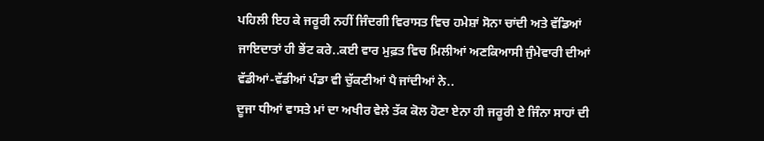ਪਹਿਲੀ ਇਹ ਕੇ ਜਰੂਰੀ ਨਹੀਂ ਜਿੰਦਗੀ ਵਿਰਾਸਤ ਵਿਚ ਹਮੇਸ਼ਾਂ ਸੋਨਾ ਚਾਂਦੀ ਅਤੇ ਵੱਡਿਆਂ ਜਾਇਦਾਤਾਂ ਹੀ ਭੇਂਟ ਕਰੇ..ਕਈ ਵਾਰ ਮੁਫ਼ਤ ਵਿਚ ਮਿਲੀਆਂ ਅਣਕਿਆਸੀ ਜੁੰਮੇਵਾਰੀ ਦੀਆਂ ਵੱਡੀਆਂ-ਵੱਡੀਆਂ ਪੰਡਾ ਵੀ ਚੁੱਕਣੀਆਂ ਪੈ ਜਾਂਦੀਆਂ ਨੇ..
ਦੂਜਾ ਧੀਆਂ ਵਾਸਤੇ ਮਾਂ ਦਾ ਅਖੀਰ ਵੇਲੇ ਤੱਕ ਕੋਲ ਹੋਣਾ ਏਨਾ ਹੀ ਜਰੂਰੀ ਏ ਜਿੰਨਾ ਸਾਹਾਂ ਦੀ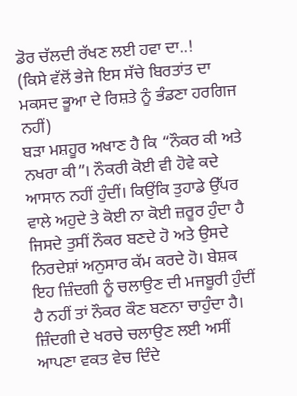ਡੋਰ ਚੱਲਦੀ ਰੱਖਣ ਲਈ ਹਵਾ ਦਾ..!
(ਕਿਸੇ ਵੱਲੋਂ ਭੇਜੇ ਇਸ ਸੱਚੇ ਬਿਰਤਾਂਤ ਦਾ ਮਕਸਦ ਭੂਆ ਦੇ ਰਿਸ਼ਤੇ ਨੂੰ ਭੰਡਣਾ ਹਰਗਿਜ ਨਹੀਂ)
ਬੜਾ ਮਸ਼ਹੂਰ ਅਖਾਣ ਹੈ ਕਿ “ਨੌਕਰ ਕੀ ਅਤੇ ਨਖਰਾ ਕੀ”। ਨੌਕਰੀ ਕੋਈ ਵੀ ਹੋਵੇ ਕਦੇ ਆਸਾਨ ਨਹੀਂ ਹੁੰਦੀਂ। ਕਿਉਂਕਿ ਤੁਹਾਡੇ ਉੱਪਰ ਵਾਲੇ ਅਹੁਦੇ ਤੇ ਕੋਈ ਨਾ ਕੋਈ ਜ਼ਰੂਰ ਹੁੰਦਾ ਹੈ ਜਿਸਦੇ ਤੁਸੀਂ ਨੌਕਰ ਬਣਦੇ ਹੋ ਅਤੇ ਉਸਦੇ ਨਿਰਦੇਸ਼ਾਂ ਅਨੁਸਾਰ ਕੱਮ ਕਰਦੇ ਹੋ। ਬੇਸ਼ਕ ਇਹ ਜ਼ਿੰਦਗੀ ਨੂੰ ਚਲਾਉਣ ਦੀ ਮਜਬੂਰੀ ਹੁੰਦੀਂ ਹੈ ਨਹੀਂ ਤਾਂ ਨੌਕਰ ਕੌਣ ਬਣਨਾ ਚਾਹੁੰਦਾ ਹੈ। ਜ਼ਿੰਦਗੀ ਦੇ ਖਰਚੇ ਚਲਾਉਣ ਲਈ ਅਸੀਂ ਆਪਣਾ ਵਕਤ ਵੇਚ ਦਿੰਦੇ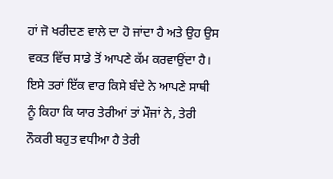ਹਾਂ ਜੋ ਖਰੀਦਣ ਵਾਲੇ ਦਾ ਹੋ ਜਾਂਦਾ ਹੈ ਅਤੇ ਉਹ ਉਸ ਵਕਤ ਵਿੱਚ ਸਾਡੇ ਤੋਂ ਆਪਣੇ ਕੱਮ ਕਰਵਾਉਂਦਾ ਹੈ।
ਇਸੇ ਤਰਾਂ ਇੱਕ ਵਾਰ ਕਿਸੇ ਬੰਦੇ ਨੇ ਆਪਣੇ ਸਾਥੀ ਨੂੰ ਕਿਹਾ ਕਿ ਯਾਰ ਤੇਰੀਆਂ ਤਾਂ ਮੌਜਾਂ ਨੇ, ਤੇਰੀ ਨੌਕਰੀ ਬਹੁਤ ਵਧੀਆ ਹੈ ਤੇਰੀ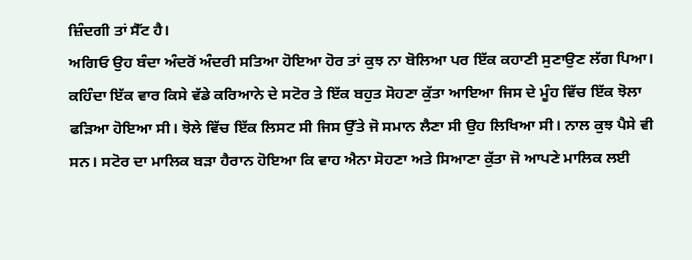ਜ਼ਿੰਦਗੀ ਤਾਂ ਸੈੱਟ ਹੈ।
ਅਗਿਓ ਉਹ ਬੰਦਾ ਅੰਦਰੋਂ ਅੰਦਰੀ ਸਤਿਆ ਹੋਇਆ ਹੋਰ ਤਾਂ ਕੁਝ ਨਾ ਬੋਲਿਆ ਪਰ ਇੱਕ ਕਹਾਣੀ ਸੁਣਾਉਣ ਲੱਗ ਪਿਆ।
ਕਹਿੰਦਾ ਇੱਕ ਵਾਰ ਕਿਸੇ ਵੱਡੇ ਕਰਿਆਨੇ ਦੇ ਸਟੋਰ ਤੇ ਇੱਕ ਬਹੁਤ ਸੋਹਣਾ ਕੁੱਤਾ ਆਇਆ ਜਿਸ ਦੇ ਮੂੰਹ ਵਿੱਚ ਇੱਕ ਝੋਲਾ ਫੜਿਆ ਹੋਇਆ ਸੀ। ਝੋਲੇ ਵਿੱਚ ਇੱਕ ਲਿਸਟ ਸੀ ਜਿਸ ਉੱਤੇ ਜੋ ਸਮਾਨ ਲੈਣਾ ਸੀ ਉਹ ਲਿਖਿਆ ਸੀ। ਨਾਲ ਕੁਝ ਪੈਸੇ ਵੀ ਸਨ। ਸਟੋਰ ਦਾ ਮਾਲਿਕ ਬੜਾ ਹੈਰਾਨ ਹੋਇਆ ਕਿ ਵਾਹ ਐਨਾ ਸੋਹਣਾ ਅਤੇ ਸਿਆਣਾ ਕੁੱਤਾ ਜੋ ਆਪਣੇ ਮਾਲਿਕ ਲਈ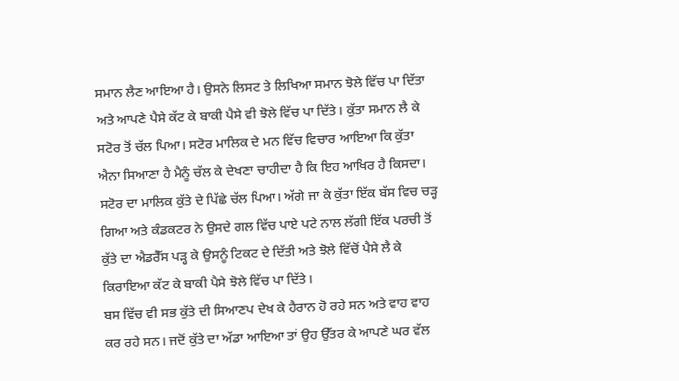ਸਮਾਨ ਲੈਣ ਆਇਆ ਹੈ। ਉਸਨੇ ਲਿਸਟ ਤੇ ਲਿਖਿਆ ਸਮਾਨ ਝੋਲੇ ਵਿੱਚ ਪਾ ਦਿੱਤਾ ਅਤੇ ਆਪਣੇ ਪੈਸੇ ਕੱਟ ਕੇ ਬਾਕੀ ਪੈਸੇ ਵੀ ਝੋਲੇ ਵਿੱਚ ਪਾ ਦਿੱਤੇ। ਕੁੱਤਾ ਸਮਾਨ ਲੈ ਕੇ ਸਟੋਰ ਤੋਂ ਚੱਲ ਪਿਆ। ਸਟੋਰ ਮਾਲਿਕ ਦੇ ਮਨ ਵਿੱਚ ਵਿਚਾਰ ਆਇਆ ਕਿ ਕੁੱਤਾ ਐਨਾ ਸਿਆਣਾ ਹੈ ਮੈਨੂੰ ਚੱਲ ਕੇ ਦੇਖਣਾ ਚਾਹੀਦਾ ਹੈ ਕਿ ਇਹ ਆਖਿਰ ਹੈ ਕਿਸਦਾ।
ਸਟੋਰ ਦਾ ਮਾਲਿਕ ਕੁੱਤੇ ਦੇ ਪਿੱਛੇ ਚੱਲ ਪਿਆ। ਅੱਗੇ ਜਾ ਕੇ ਕੁੱਤਾ ਇੱਕ ਬੱਸ ਵਿਚ ਚੜ੍ਹ ਗਿਆ ਅਤੇ ਕੰਡਕਟਰ ਨੇ ਉਸਦੇ ਗਲ ਵਿੱਚ ਪਾਏ ਪਟੇ ਨਾਲ ਲੱਗੀ ਇੱਕ ਪਰਚੀ ਤੋਂ ਕੁੱਤੇ ਦਾ ਐਡਰੈੱਸ ਪੜ੍ਹ ਕੇ ਉਸਨੂੰ ਟਿਕਟ ਦੇ ਦਿੱਤੀ ਅਤੇ ਝੋਲੇ ਵਿੱਚੋਂ ਪੈਸੇ ਲੈ ਕੇ ਕਿਰਾਇਆ ਕੱਟ ਕੇ ਬਾਕੀ ਪੈਸੇ ਝੋਲੇ ਵਿੱਚ ਪਾ ਦਿੱਤੇ।
ਬਸ ਵਿੱਚ ਵੀ ਸਭ ਕੁੱਤੇ ਦੀ ਸਿਆਣਪ ਦੇਖ ਕੇ ਹੈਰਾਨ ਹੋ ਰਹੇ ਸਨ ਅਤੇ ਵਾਹ ਵਾਹ ਕਰ ਰਹੇ ਸਨ। ਜਦੋਂ ਕੁੱਤੇ ਦਾ ਅੱਡਾ ਆਇਆ ਤਾਂ ਉਹ ਉੱਤਰ ਕੇ ਆਪਣੇ ਘਰ ਵੱਲ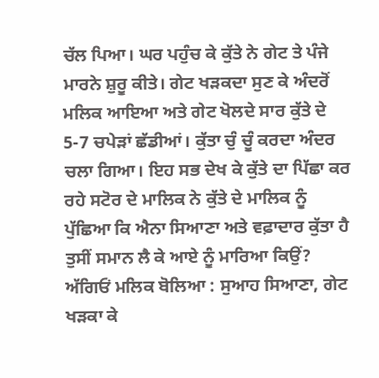ਚੱਲ ਪਿਆ। ਘਰ ਪਹੁੰਚ ਕੇ ਕੁੱਤੇ ਨੇ ਗੇਟ ਤੇ ਪੰਜੇ ਮਾਰਨੇ ਸ਼ੁਰੂ ਕੀਤੇ। ਗੇਟ ਖੜਕਦਾ ਸੁਣ ਕੇ ਅੰਦਰੋਂ ਮਲਿਕ ਆਇਆ ਅਤੇ ਗੇਟ ਖੋਲਦੇ ਸਾਰ ਕੁੱਤੇ ਦੇ 5-7 ਚਪੇੜਾਂ ਛੱਡੀਆਂ। ਕੁੱਤਾ ਚੁੰ ਚੂੰ ਕਰਦਾ ਅੰਦਰ ਚਲਾ ਗਿਆ। ਇਹ ਸਭ ਦੇਖ ਕੇ ਕੁੱਤੇ ਦਾ ਪਿੱਛਾ ਕਰ ਰਹੇ ਸਟੋਰ ਦੇ ਮਾਲਿਕ ਨੇ ਕੁੱਤੇ ਦੇ ਮਾਲਿਕ ਨੂੰ ਪੁੱਛਿਆ ਕਿ ਐਨਾ ਸਿਆਣਾ ਅਤੇ ਵਫ਼ਾਦਾਰ ਕੁੱਤਾ ਹੈ ਤੁਸੀਂ ਸਮਾਨ ਲੈ ਕੇ ਆਏ ਨੂੰ ਮਾਰਿਆ ਕਿਉਂ? ਅੱਗਿਓਂ ਮਲਿਕ ਬੋਲਿਆ : ਸੁਆਹ ਸਿਆਣਾ, ਗੇਟ ਖੜਕਾ ਕੇ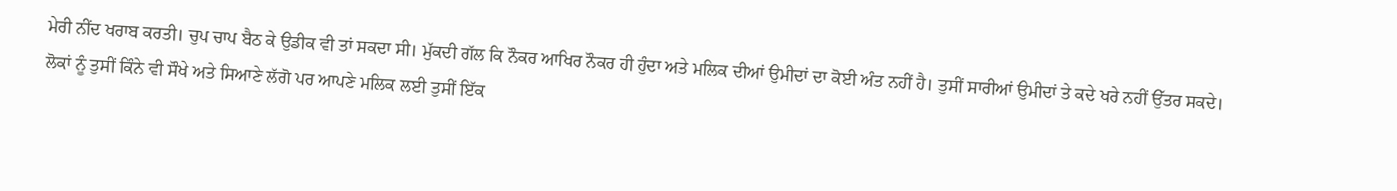ਮੇਰੀ ਨੀਂਦ ਖਰਾਬ ਕਰਤੀ। ਚੁਪ ਚਾਪ ਬੈਠ ਕੇ ਉਡੀਕ ਵੀ ਤਾਂ ਸਕਦਾ ਸੀ। ਮੁੱਕਦੀ ਗੱਲ ਕਿ ਨੌਕਰ ਆਖਿਰ ਨੌਕਰ ਹੀ ਹੁੰਦਾ ਅਤੇ ਮਲਿਕ ਦੀਆਂ ਉਮੀਦਾਂ ਦਾ ਕੋਈ ਅੰਤ ਨਹੀਂ ਹੈ। ਤੁਸੀਂ ਸਾਰੀਆਂ ਉਮੀਦਾਂ ਤੇ ਕਦੇ ਖਰੇ ਨਹੀਂ ਉੱਤਰ ਸਕਦੇ।
ਲੋਕਾਂ ਨੂੰ ਤੁਸੀਂ ਕਿੰਨੇ ਵੀ ਸੌਖੇ ਅਤੇ ਸਿਆਣੇ ਲੱਗੋ ਪਰ ਆਪਣੇ ਮਲਿਕ ਲਈ ਤੁਸੀਂ ਇੱਕ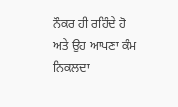ਨੌਕਰ ਹੀ ਰਹਿੰਦੇ ਹੋ ਅਤੇ ਉਹ ਆਪਣਾ ਕੰਮ ਨਿਕਲਦਾ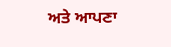ਅਤੇ ਆਪਣਾ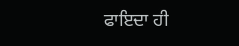ਫਾਇਦਾ ਹੀ